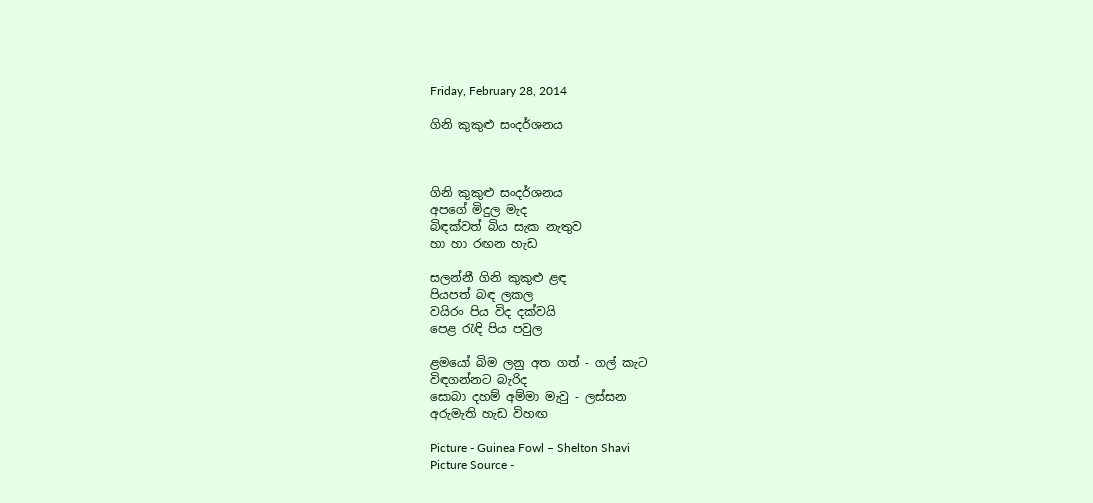Friday, February 28, 2014

ගිනි කුකුළු සංදර්ශනය



ගිනි කුකුළු සංදර්ශනය
අපගේ මිදුල මැද
බිඳක්වත් බිය සැක නැතුව
හා හා රඟන හැඩ

සලන්නී ගිනි කුකුළු ළඳ
පියපත් බඳ ලකල
වයිරං පිය විද දක්වයි
පෙළ රැඳි පිය පවුල

ළමයෝ බිම ලනු අත ගත් - ගල් කැට
විඳගන්නට බැරිද
සොබා දහම් අම්මා මැවු - ලස්සන
අරුමැති හැඩ විහඟ

Picture - Guinea Fowl – Shelton Shavi
Picture Source -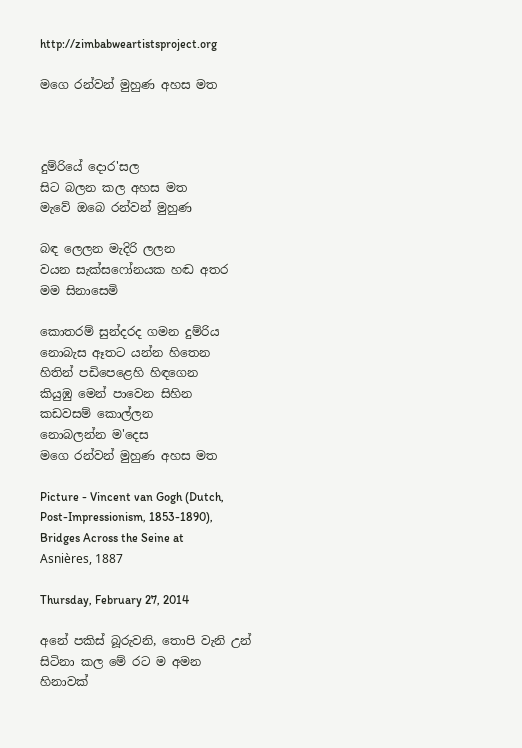http://zimbabweartistsproject.org

මගෙ රන්වන් මුහුණ අහස මත



දුම්රියේ දොර'සල
සිට බලන කල අහස මත
මැවේ ඔබෙ රන්වන් මුහුණ

බඳ ලෙලන මැදිරි ලලන
වයන සැක්සෆෝනයක හඬ අතර
මම සිනාසෙමි

කොතරම් සුන්දරද ගමන දුම්රිය
නොබැස ඈතට යන්න හිතෙන
හිතින් පඩිපෙළෙහි හිඳගෙන
කියුඹු මෙන් පාවෙන සිහින
කඩවසම් කොල්ලන
නොබලන්න ම'දෙස
මගෙ රන්වන් මුහුණ අහස මත

Picture - Vincent van Gogh (Dutch, Post-Impressionism, 1853-1890), Bridges Across the Seine at Asnières, 1887

Thursday, February 27, 2014

අනේ පකිස් බූරුවනි, තොපි වැනි උන් සිටිනා කල මේ රට ම අමන හිනාවක්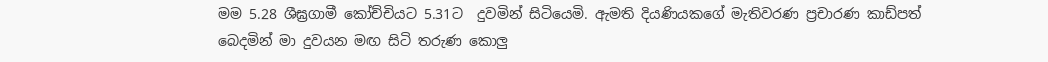මම 5.28 ශීඝ්‍රගාමී කෝච්චියට 5.31ට  දුවමින් සිටියෙමි. ඇමති දියණියකගේ මැතිවරණ ප්‍රචාරණ කාඩ්පත් බෙදමින් මා දුවයන මඟ සිටි තරුණ කොලු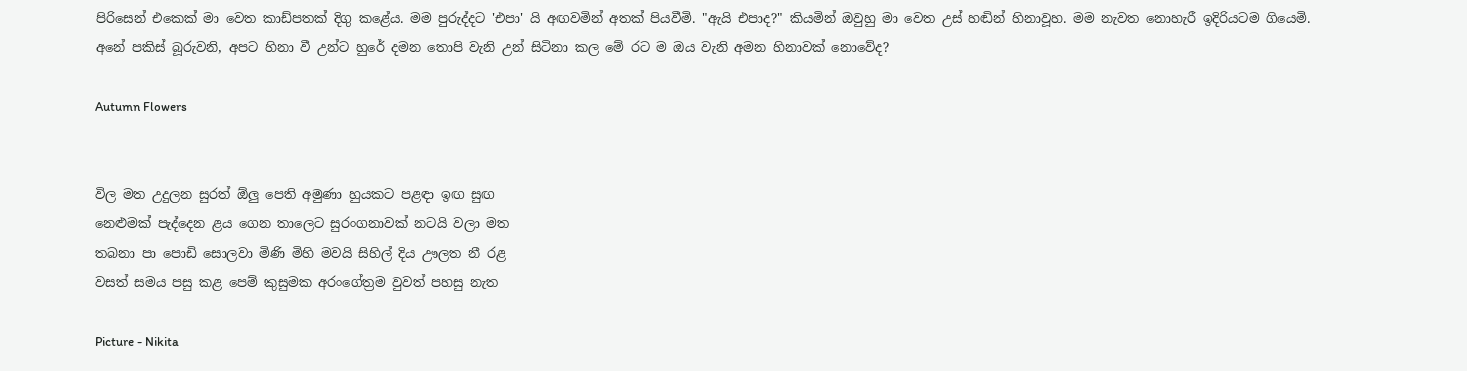පිරිසෙන් එකෙක් මා වෙත කාඩ්පතක් දිගු කළේය. මම පුරුද්දට 'එපා' යි අඟවමින් අතක් පියවීමි. "ඇයි එපාද?" කියමින් ඔවුහු මා වෙත උස් හඬින් හිනාවූහ. මම නැවත නොහැරී ඉදිරියටම ගියෙමි. අනේ පකිස් බූරුවනි, අපට හිනා වී උන්ට හුරේ දමන තොපි වැනි උන් සිටිනා කල මේ රට ම ඔය වැනි අමන හිනාවක් නොවේද?

Autumn Flowers


විල මත උදුලන සුරත් ඕලු පෙති අමුණා හුයකට පළඳා ඉඟ සුඟ
නෙළුමක් පැද්දෙන ළය ගෙන තාලෙට සුරංගනාවක් නටයි වලා මත
තබනා පා පොඩි සොලවා මිණි මිහි මවයි සිහිල් දිය ඌලත නී රළ
වසත් සමය පසු කළ පෙම් කුසුමක අරංගේත්‍රම වුවත් පහසු නැත

Picture - Nikita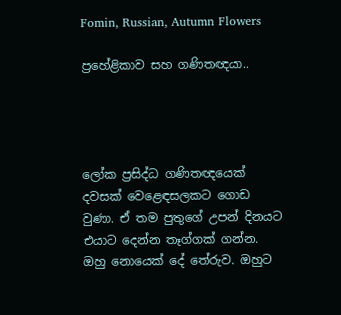Fomin, Russian, Autumn Flowers

ප්‍රහේළිකාව සහ ගණිතඥයා..




ලෝක ප්‍රසිද්ධ ගණිතඥයෙක් දවසක් වෙළෙඳසලකට ගොඩ වුණා. ඒ තම පුතුගේ උපන් දිනයට එයාට දෙන්න තෑග්ගක් ගන්න. ඔහු නොයෙක් දේ තේරුව. ඔහුට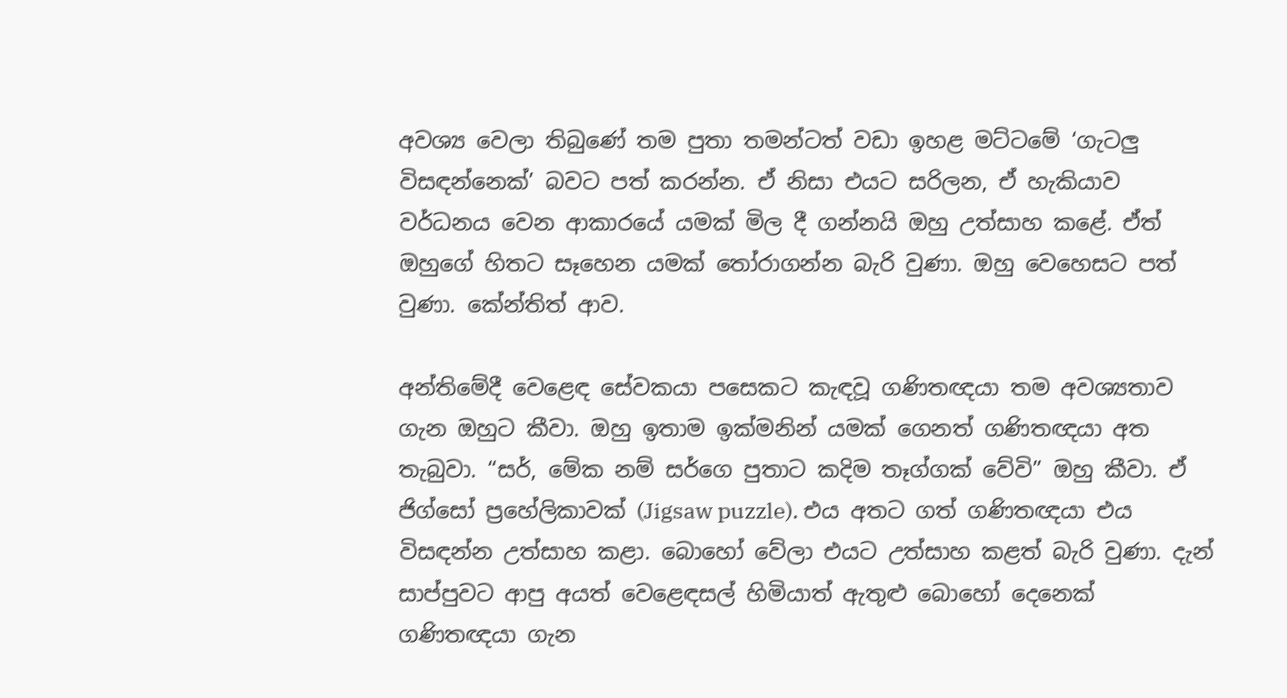අවශ්‍ය වෙලා තිබුණේ තම පුතා තමන්ටත් වඩා ඉහළ මට්ටමේ ‘ගැටලු විසඳන්නෙක්’ බවට පත් කරන්න. ඒ නිසා එයට සරිලන, ඒ හැකියාව වර්ධනය වෙන ආකාරයේ යමක් මිල දී ගන්නයි ඔහු උත්සාහ කළේ. ඒත් ඔහුගේ හිතට සෑහෙන යමක් තෝරාගන්න බැරි වුණා. ඔහු වෙහෙසට පත් වුණා. කේන්තිත් ආව.

අන්තිමේදී වෙළෙඳ සේවකයා පසෙකට කැඳවූ ගණිතඥයා තම අවශ්‍යතාව ගැන ඔහුට කීවා. ඔහු ඉතාම ඉක්මනින් යමක් ගෙනත් ගණිතඥයා අත තැබුවා. “සර්, මේක නම් සර්ගෙ පුතාට කදිම තෑග්ගක් වේවි” ඔහු කීවා. ඒ ජිග්සෝ ප්‍රහේලිකාවක් (Jigsaw puzzle). එය අතට ගත් ගණිතඥයා එය විසඳන්න උත්සාහ කළා. බොහෝ වේලා එයට උත්සාහ කළත් බැරි වුණා. දැන් සාප්පුවට ආපු අයත් වෙළෙඳසල් හිමියාත් ඇතුළු බොහෝ දෙනෙක් ගණිතඥයා ගැන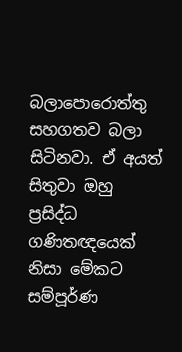බලාපොරොත්තු සහගතව බලා සිටිනවා. ඒ අයත් සිතුවා ඔහු ප්‍රසිද්ධ ගණිතඥයෙක් නිසා මේකට සම්පූර්ණ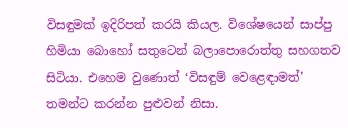විසඳුමක් ඉදිරිපත් කරයි කියල. විශේෂයෙන් සාප්පු හිමියා බොහෝ සතුටෙන් බලාපොරොත්තු සහගතව සිටියා. එහෙම වුණොත් ‘විසඳුම් වෙළෙඳාමත්’ තමන්ට කරන්න පුළුවන් නිසා.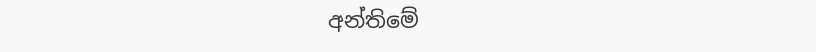අන්තිමේ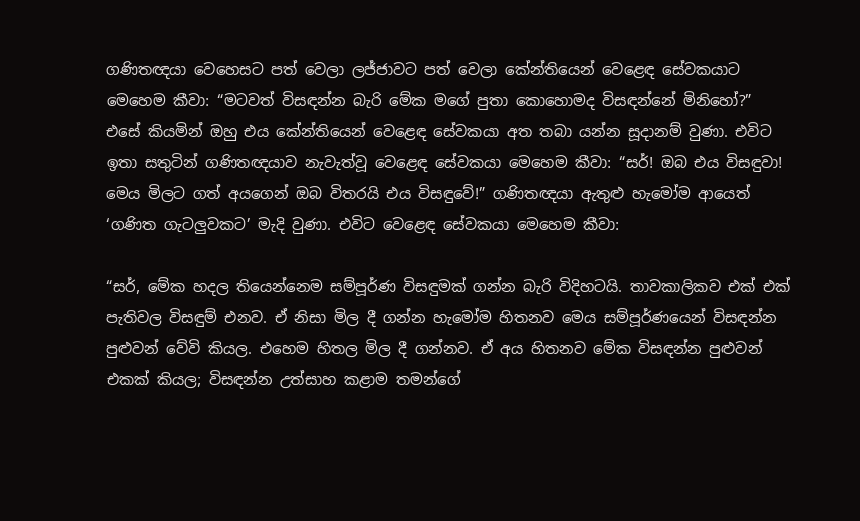ගණිතඥයා වෙහෙසට පත් වෙලා ලජ්ජාවට පත් වෙලා කේන්තියෙන් වෙළෙඳ සේවකයාට මෙහෙම කීවා: “මටවත් විසඳන්න බැරි මේක මගේ පුතා කොහොමද විසඳන්නේ මිනිහෝ?” එසේ කියමින් ඔහු එය කේන්තියෙන් වෙළෙඳ සේවකයා අත තබා යන්න සූදානම් වුණා. එවිට ඉතා සතුටින් ගණිතඥයාව නැවැත්වූ වෙළෙඳ සේවකයා මෙහෙම කීවා: “සර්! ඔබ එය විසඳුවා! මෙය මිලට ගත් අයගෙන් ඔබ විතරයි එය විසඳුවේ!” ගණිතඥයා ඇතුළු හැමෝම ආයෙත් ‘ගණිත ගැටලුවකට’ මැදි වුණා. එවිට වෙළෙඳ සේවකයා මෙහෙම කීවා:

“සර්, මේක හදල තියෙන්නෙම සම්පූර්ණ විසඳුමක් ගන්න බැරි විදිහටයි. තාවකාලිකව එක් එක් පැතිවල විසඳුම් එනව. ඒ නිසා මිල දී ගන්න හැමෝම හිතනව මෙය සම්පූර්ණයෙන් විසඳන්න පුළුවන් වේවි කියල. එහෙම හිතල මිල දී ගන්නව. ඒ අය හිතනව මේක විසඳන්න පුළුවන් එකක් කියල; විසඳන්න උත්සාහ කළාම තමන්ගේ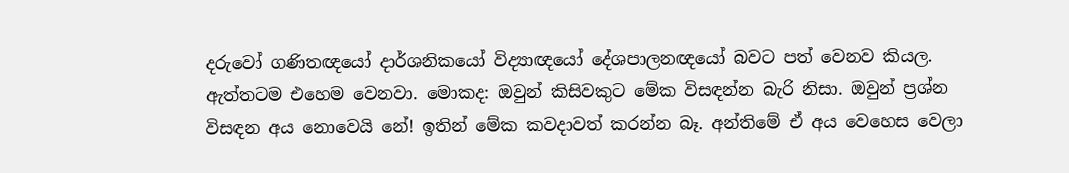දරුවෝ ගණිතඥයෝ දාර්ශනිකයෝ විද්‍යාඥයෝ දේශපාලනඥයෝ බවට පත් වෙනව කියල. ඇත්තටම එහෙම වෙනවා. මොකද: ඔවුන් කිසිවකුට මේක විසඳන්න බැරි නිසා. ඔවුන් ප්‍රශ්න විසඳන අය නොවෙයි නේ! ඉතින් මේක කවදාවත් කරන්න බෑ. අන්තිමේ ඒ අය වෙහෙස වෙලා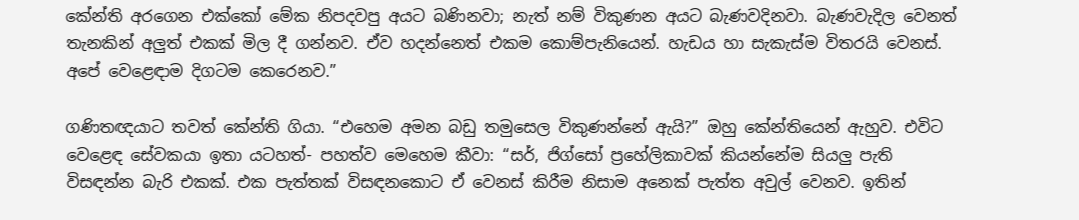කේන්ති අරගෙන එක්කෝ මේක නිපදවපු අයට බණිනවා; නැත් නම් විකුණන අයට බැණවදිනවා. බැණවැදිල වෙනත් තැනකින් අලුත් එකක් මිල දී ගන්නව. ඒව හදන්නෙත් එකම කොම්පැනියෙන්. හැඩය හා සැකැස්ම විතරයි වෙනස්. අපේ වෙළෙඳාම දිගටම කෙරෙනව.”

ගණිතඥයාට තවත් කේන්ති ගියා. “එහෙම අමන බඩු තමුසෙල විකුණන්නේ ඇයි?” ඔහු කේන්තියෙන් ඇහුව. එවිට වෙළෙඳ සේවකයා ඉතා යටහත්- පහත්ව මෙහෙම කීවා: “සර්, ජිග්සෝ ප්‍රහේලිකාවක් කියන්නේම සියලු පැති විසඳන්න බැරි එකක්. එක පැත්තක් විසඳනකොට ඒ වෙනස් කිරීම නිසාම අනෙක් පැත්ත අවුල් වෙනව. ඉතින්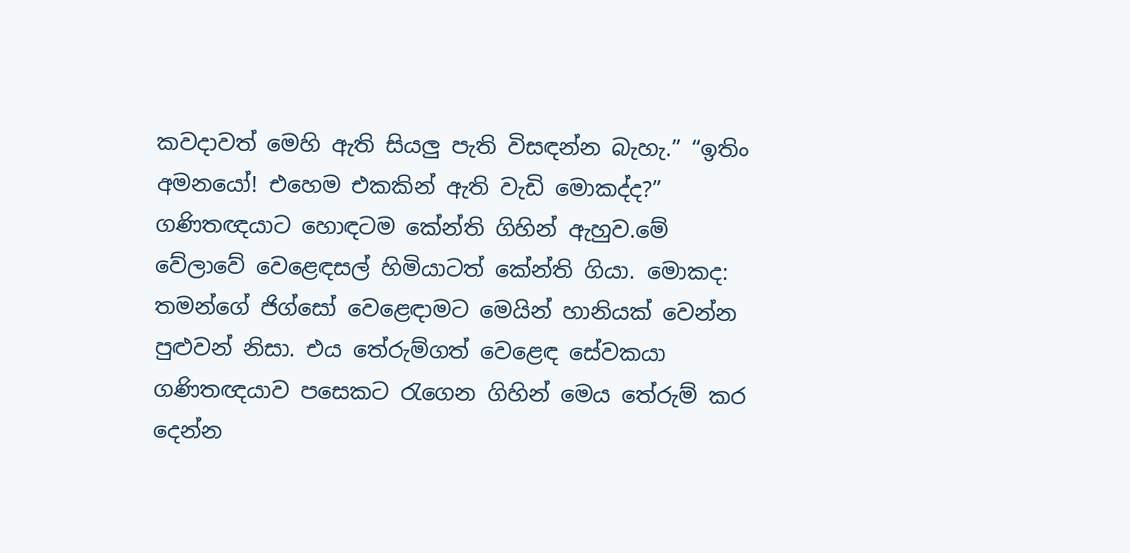කවදාවත් මෙහි ඇති සියලු පැති විසඳන්න බැහැ.” “ඉතිං අමනයෝ! එහෙම එකකින් ඇති වැඩි මොකද්ද?” ගණිතඥයාට හොඳටම කේන්ති ගිහින් ඇහුව.මේ වේලාවේ වෙළෙඳසල් හිමියාටත් කේන්ති ගියා. මොකද: තමන්ගේ ජිග්සෝ වෙළෙඳාමට මෙයින් හානියක් වෙන්න පුළුවන් නිසා. එය තේරුම්ගත් වෙළෙඳ සේවකයා ගණිතඥයාව පසෙකට රැගෙන ගිහින් මෙය තේරුම් කර දෙන්න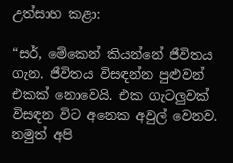උත්සාහ කළා:

“සර්, මේකෙන් කියන්නේ ජීවිතය ගැන. ජීවිතය විසඳන්න පුළුවන් එකක් නොවෙයි. එක ගැටලුවක් විසඳන විට අනෙක අවුල් වෙනව. නමුත් අපි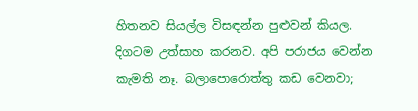හිතනව සියල්ල විසඳන්න පුළුවන් කියල. දිගටම උත්සාහ කරනව. අපි පරාජය වෙන්න කැමති නෑ. බලාපොරොත්තු කඩ වෙනවා;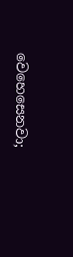වෙහෙසෙනවා;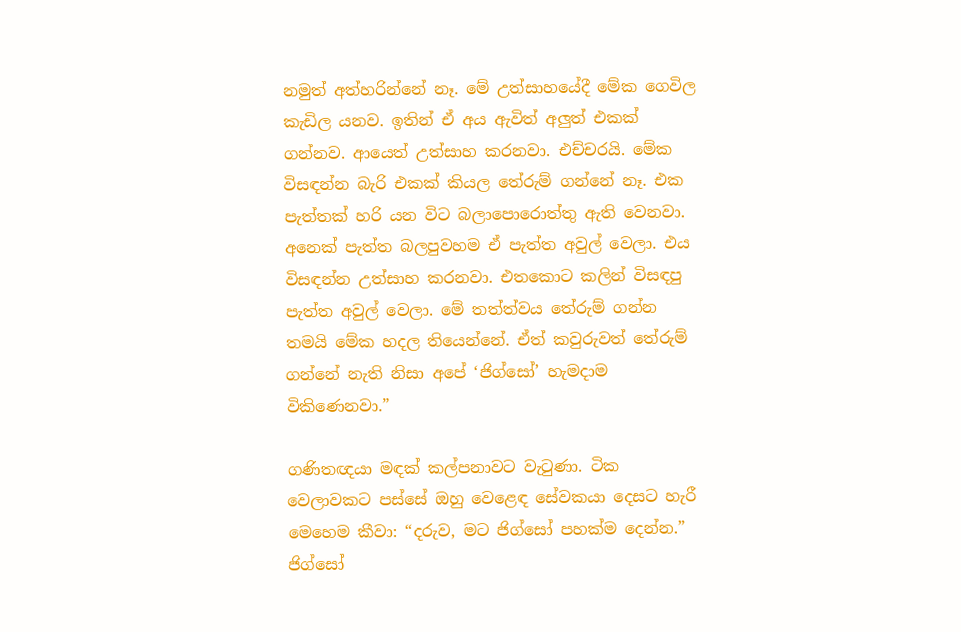නමුත් අත්හරින්නේ නෑ. මේ උත්සාහයේදී මේක ගෙවිල කැඩිල යනව. ඉතින් ඒ අය ඇවිත් අලුත් එකක් ගන්නව. ආයෙත් උත්සාහ කරනවා. එච්චරයි. මේක විසඳන්න බැරි එකක් කියල තේරුම් ගන්නේ නෑ. එක පැත්තක් හරි යන විට බලාපොරොත්තු ඇති වෙනවා. අනෙක් පැත්ත බලපුවහම ඒ පැත්ත අවුල් වෙලා. එය විසඳන්න උත්සාහ කරනවා. එතකොට කලින් විසඳපු පැත්ත අවුල් වෙලා. මේ තත්ත්වය තේරුම් ගන්න තමයි මේක හදල තියෙන්නේ. ඒත් කවුරුවත් තේරුම් ගන්නේ නැති නිසා අපේ ‘ජිග්සෝ’ හැමදාම විකිණෙනවා.”

ගණිතඥයා මඳක් කල්පනාවට වැටුණා. ටික වෙලාවකට පස්සේ ඔහු වෙළෙඳ සේවකයා දෙසට හැරී මෙහෙම කීවා: “දරුව, මට ජිග්සෝ පහක්ම දෙන්න.” ජිග්සෝ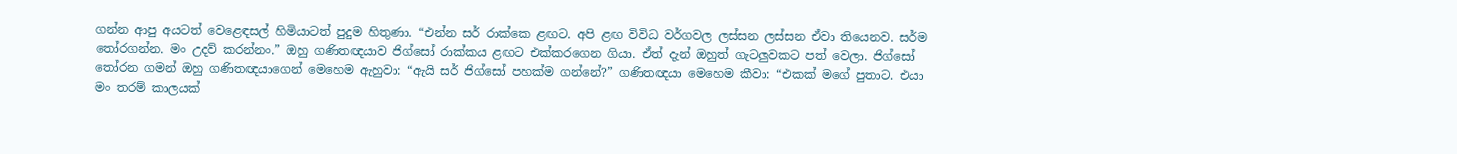ගන්න ආපු අයටත් වෙළෙඳසල් හිමියාටත් පුදුම හිතුණා. “එන්න සර් රාක්කෙ ළඟට. අපි ළඟ විවිධ වර්ගවල ලස්සන ලස්සන ඒවා තියෙනව. සර්ම තෝරගන්න. මං උදව් කරන්නං.” ඔහු ගණිතඥයාව ජිග්සෝ රාක්කය ළඟට එක්කරගෙන ගියා. ඒත් දැන් ඔහුත් ගැටලුවකට පත් වෙලා. ජිග්සෝ තෝරන ගමන් ඔහු ගණිතඥයාගෙන් මෙහෙම ඇහුවා: “ඇයි සර් ජිග්සෝ පහක්ම ගන්නේ?” ගණිතඥයා මෙහෙම කීවා: “එකක් මගේ පුතාට. එයා මං තරම් කාලයක්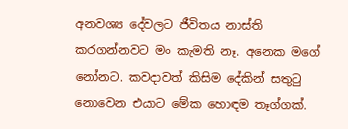අනවශ්‍ය දේවලට ජීවිතය නාස්ති කරගන්නවට මං කැමති නෑ. අනෙක මගේ නෝනට. කවදාවත් කිසිම දේකින් සතුටු නොවෙන එයාට මේක හොඳම තෑග්ගක්.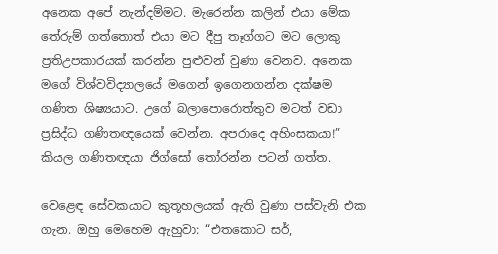අනෙක අපේ නැන්දම්මට. මැරෙන්න කලින් එයා මේක තේරුම් ගත්තොත් එයා මට දීපු තෑග්ගට මට ලොකු ප්‍රතිඋපකාරයක් කරන්න පුළුවන් වුණා වෙනව. අනෙක මගේ විශ්වවිද්‍යාලයේ මගෙන් ඉගෙනගන්න දක්ෂම ගණිත ශිෂ්‍යයාට. උගේ බලාපොරොත්තුව මටත් වඩා ප්‍රසිද්ධ ගණිතඥයෙක් වෙන්න. අපරාදෙ අහිංසකයා!” කියල ගණිතඥයා ජිග්සෝ තෝරන්න පටන් ගත්ත.

වෙළෙඳ සේවකයාට කුතූහලයක් ඇති වුණා පස්වැනි එක ගැන. ඔහු මෙහෙම ඇහුවා: “එතකොට සර්,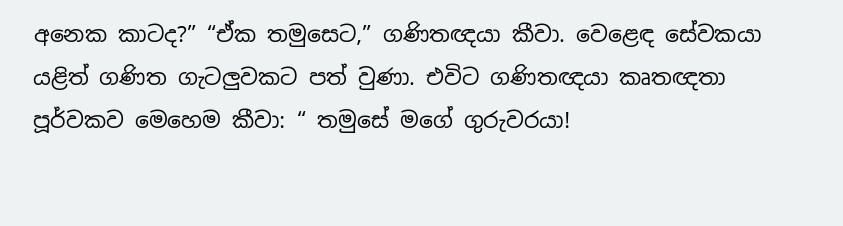අනෙක කාටද?” “ඒක තමුසෙට,” ගණිතඥයා කීවා. වෙළෙඳ සේවකයා යළිත් ගණිත ගැටලුවකට පත් වුණා. එවිට ගණිතඥයා කෘතඥතා පූර්වකව මෙහෙම කීවා: “ තමුසේ මගේ ගුරුවරයා!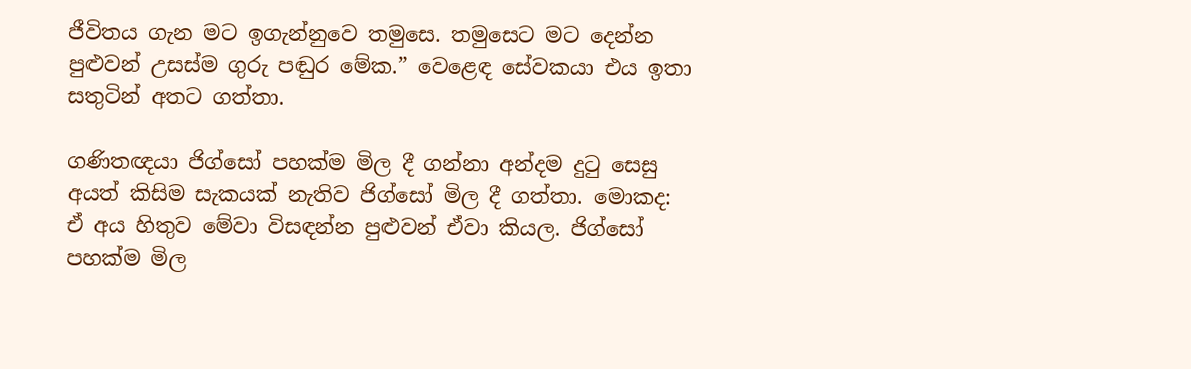ජීවිතය ගැන මට ඉගැන්නුවෙ තමුසෙ. තමුසෙට මට දෙන්න පුළුවන් උසස්ම ගුරු පඬුර මේක.” වෙළෙඳ සේවකයා එය ඉතා සතුටින් අතට ගත්තා.

ගණිතඥයා ජිග්සෝ පහක්ම මිල දී ගන්නා අන්දම දුටු සෙසු අයත් කිසිම සැකයක් නැතිව ජිග්සෝ මිල දී ගත්තා. මොකද: ඒ අය හිතුව මේවා විසඳන්න පුළුවන් ඒවා කියල. ජිග්සෝ පහක්ම මිල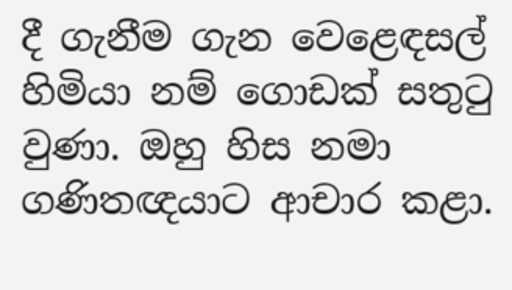දී ගැනීම ගැන වෙළෙඳසල් හිමියා නම් ගොඩක් සතුටු වුණා. ඔහු හිස නමා ගණිතඥයාට ආචාර කළා.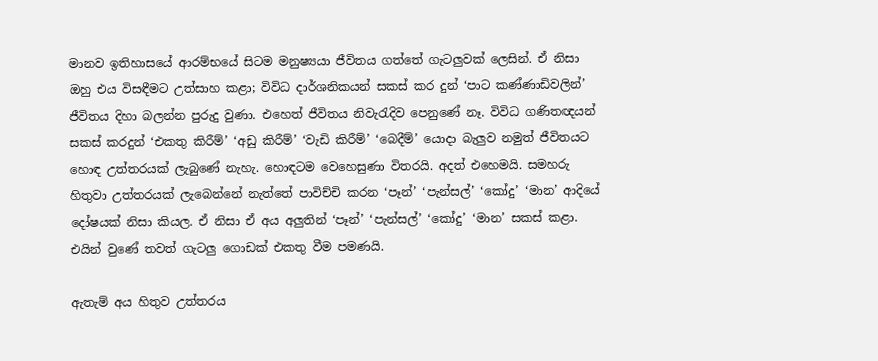මානව ඉතිහාසයේ ආරම්භයේ සිටම මනුෂ්‍යයා ජීවිතය ගත්තේ ගැටලුවක් ලෙසින්. ඒ නිසා ඔහු එය විසඳීමට උත්සාහ කළා; විවිධ දාර්ශනිකයන් සකස් කර දුන් ‘පාට කණ්ණාඩිවලින්’ ජීවිතය දිහා බලන්න පුරුදු වුණා. එහෙත් ජීවිතය නිවැරැදිව පෙනුණේ නෑ. විවිධ ගණිතඥයන් සකස් කරදුන් ‘එකතු කිරීම්’ ‘අඩු කිරීම්’ ‘වැඩි කිරීම්’ ‘බෙදීම්’ යොදා බැලුව නමුත් ජීවිතයට හොඳ උත්තරයක් ලැබුණේ නැහැ. හොඳටම වෙහෙසුණා විතරයි. අදත් එහෙමයි. සමහරු හිතුවා උත්තරයක් ලැබෙන්නේ නැත්තේ පාවිච්චි කරන ‘පෑන්’ ‘පැන්සල්’ ‘කෝදු’ ‘මාන’ ආදියේ දෝෂයක් නිසා කියල. ඒ නිසා ඒ අය අලුතින් ‘පෑන්’ ‘පැන්සල්’ ‘කෝදු’ ‘මාන’ සකස් කළා. එයින් වුණේ තවත් ගැටලු ගොඩක් එකතු වීම පමණයි.

ඇතැම් අය හිතුව උත්තරය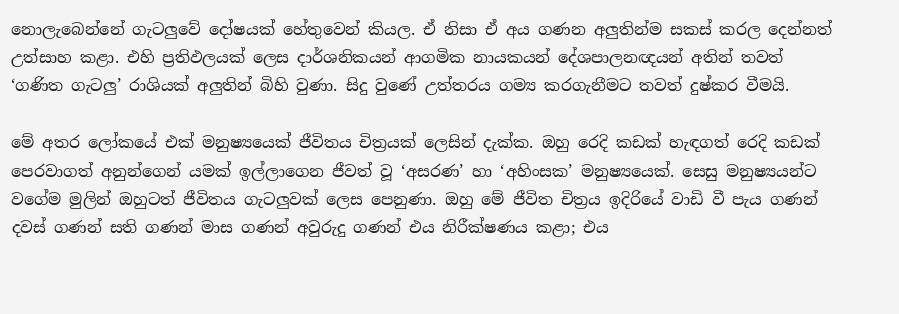නොලැබෙන්නේ ගැටලුවේ දෝෂයක් හේතුවෙන් කියල. ඒ නිසා ඒ අය ගණන අලුතින්ම සකස් කරල දෙන්නත් උත්සාහ කළා. එහි ප්‍රතිඵලයක් ලෙස දාර්ශනිකයන් ආගමික නායකයන් දේශපාලනඥයන් අතින් තවත් ‘ගණිත ගැටලු’ රාශියක් අලුතින් බිහි වුණා. සිදු වුණේ උත්තරය ගම්‍ය කරගැනීමට තවත් දුෂ්කර වීමයි.

මේ අතර ලෝකයේ එක් මනුෂ්‍යයෙක් ජීවිතය චිත්‍රයක් ලෙසින් දැක්ක. ඔහු රෙදි කඩක් හැඳගත් රෙදි කඩක් පෙරවාගත් අනුන්ගෙන් යමක් ඉල්ලාගෙන ජීවත් වූ ‘අසරණ’ හා ‘අහිංසක’ මනුෂ්‍යයෙක්. සෙසු මනුෂ්‍යයන්ට වගේම මුලින් ඔහුටත් ජීවිතය ගැටලුවක් ලෙස පෙනුණා. ඔහු මේ ජීවිත චිත්‍රය ඉදිරියේ වාඩි වී පැය ගණන් දවස් ගණන් සති ගණන් මාස ගණන් අවුරුදු ගණන් එය නිරීක්ෂණය කළා; එය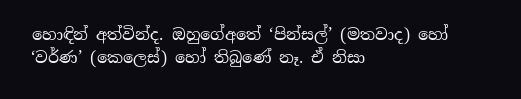හොඳින් අත්වින්ද. ඔහුගේඅතේ ‘පින්සල්’ (මතවාද) හෝ ‘වර්ණ’ (කෙලෙස්) හෝ තිබුණේ නෑ. ඒ නිසා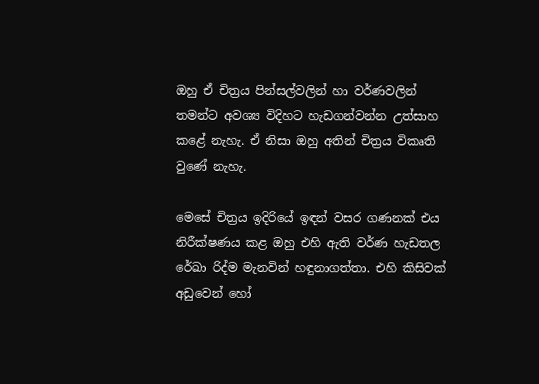ඔහු ඒ චිත්‍රය පින්සල්වලින් හා වර්ණවලින් තමන්ට අවශ්‍ය විදිහට හැඩගන්වන්න උත්සාහ කළේ නැහැ. ඒ නිසා ඔහු අතින් චිත්‍රය විකෘති වුණේ නැහැ.

මෙසේ චිත්‍රය ඉදිරියේ ඉඳන් වසර ගණනක් එය නිරීක්ෂණය කළ ඔහු එහි ඇති වර්ණ හැඩතල රේඛා රිද්ම මැනවින් හඳුනාගත්තා. එහි කිසිවක් අඩුවෙන් හෝ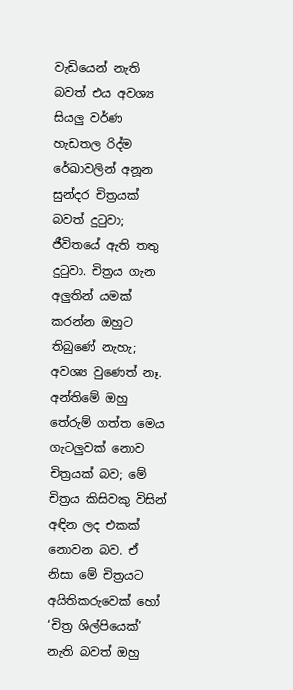වැඩියෙන් නැති බවත් එය අවශ්‍ය සියලු වර්ණ හැඩතල රිද්ම රේඛාවලින් අනූන සුන්දර චිත්‍රයක් බවත් දුටුවා; ජීවිතයේ ඇති තතු දුටුවා. චිත්‍රය ගැන අලුතින් යමක් කරන්න ඔහුට තිබුණේ නැහැ; අවශ්‍ය වුණෙත් නෑ. අන්තිමේ ඔහු තේරුම් ගත්ත මෙය ගැටලුවක් නොව චිත්‍රයක් බව; මේ චිත්‍රය කිසිවකු විසින් අඳින ලද එකක් නොවන බව. ඒ නිසා මේ චිත්‍රයට අයිතිකරුවෙක් හෝ ‘චිත්‍ර ශිල්පියෙක්’ නැති බවත් ඔහු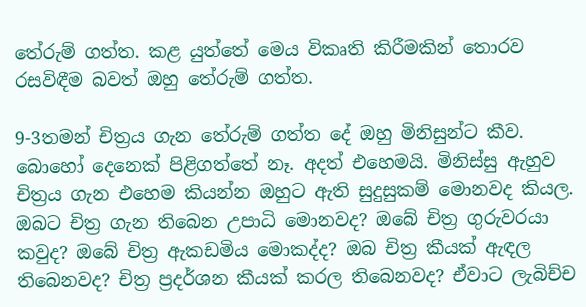තේරුම් ගත්ත. කළ යුත්තේ මෙය විකෘති කිරීමකින් තොරව රසවිඳීම බවත් ඔහු තේරුම් ගත්ත.

9-3තමන් චිත්‍රය ගැන තේරුම් ගත්ත දේ ඔහු මිනිසුන්ට කීව. බොහෝ දෙනෙක් පිළිගත්තේ නෑ. අදත් එහෙමයි. මිනිස්සු ඇහුව චිත්‍රය ගැන එහෙම කියන්න ඔහුට ඇති සුදුසුකම් මොනවද කියල. ඔබට චිත්‍ර ගැන තිබෙන උපාධි මොනවද? ඔබේ චිත්‍ර ගුරුවරයා කවුද? ඔබේ චිත්‍ර ඇකඩමිය මොකද්ද? ඔබ චිත්‍ර කීයක් ඇඳල තිබෙනවද? චිත්‍ර ප්‍රදර්ශන කීයක් කරල තිබෙනවද? ඒවාට ලැබිච්ච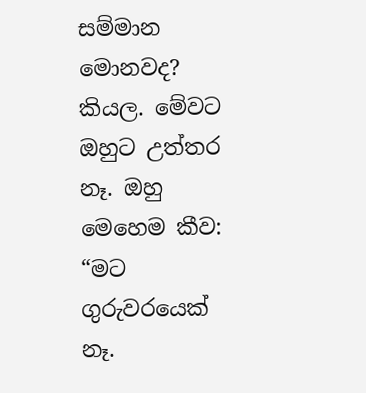සම්මාන මොනවද? කියල. මේවට ඔහුට උත්තර නෑ. ඔහු මෙහෙම කීව: “මට ගුරුවරයෙක් නෑ.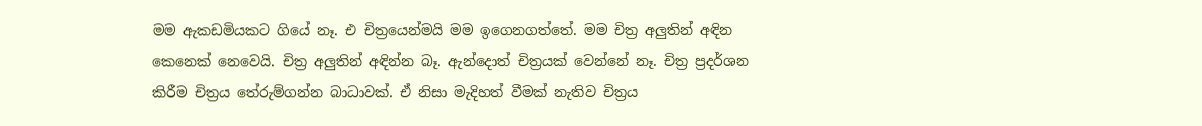මම ඇකඩමියකට ගියේ නෑ. එ චිත්‍රයෙන්මයි මම ඉගෙනගත්තේ. මම චිත්‍ර අලුතින් අඳින කෙනෙක් නෙවෙයි. චිත්‍ර අලුතින් අඳින්න බෑ. ඇන්දොත් චිත්‍රයක් වෙන්නේ නෑ. චිත්‍ර ප්‍රදර්ශන කිරීම චිත්‍රය තේරුම්ගන්න බාධාවක්. ඒ නිසා මැදිහත් වීමක් නැතිව චිත්‍රය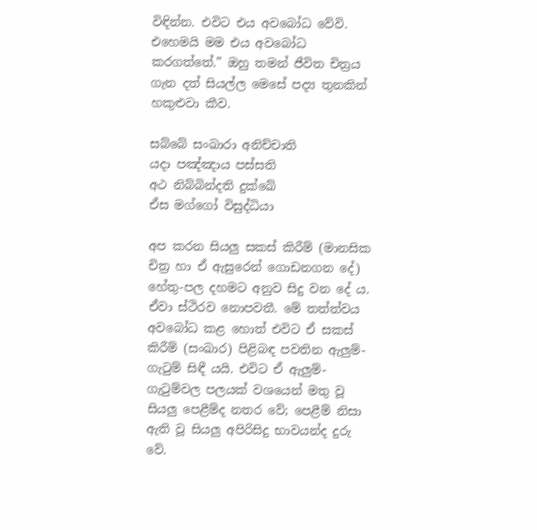විඳින්න. එවිට එය අවබෝධ වේවි. එහෙමයි මම එය අවබෝධ කරගත්තේ.” ඔහු තමන් ජීවිත චිත්‍රය ගැන දත් සියල්ල මෙසේ පද්‍ය තුනකින් හකුළුවා කීව.

සබ්බේ සංඛාරා අනිච්චාති
යදා පඤ්ඤාය පස්සති
අථ නිබ්බින්දති දුක්ඛේ
ඒස මග්ගෝ විසුද්ධියා

අප කරන සියලු සකස් කිරීම් (මානසික චිත්‍ර හා ඒ ඇසුරෙන් ගොඩනගන දේ) හේතු-පල දහමට අනුව සිදු වන දේ ය. ඒවා ස්ථිරව නොපවතී. මේ තත්ත්වය අවබෝධ කළ හොත් එවිට ඒ සකස් කිරීම් (සංඛාර) පිළිබඳ පවතින ඇලුම්-ගැටුම් සිඳී යයි. එවිට ඒ ඇලුම්-ගැටුම්වල පලයක් වශයෙන් මතු වූ සියලු පෙළීම්ද නතර වේ; පෙළීම් නිසා ඇති වූ සියලු අපිරිසිදු භාවයන්ද දුරු වේ.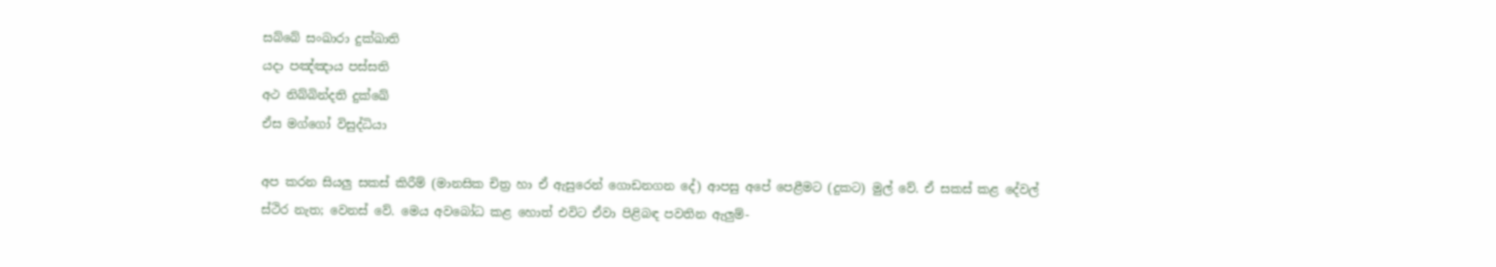සබ්බේ සංඛාරා දුක්ඛාති
යදා පඤ්ඤාය පස්සති
අථ නිබ්බින්දති දුක්ඛේ
ඒස මග්ගෝ විසුද්ධියා

අප කරන සියලු සකස් කිරීම් (මානසික චිත්‍ර හා ඒ ඇසුරෙන් ගොඩනගන දේ) ආපසු අපේ පෙළීමට (දුකට) මුල් වේ. ඒ සකස් කළ දේවල් ස්ථිර නැත; වෙනස් වේ. මෙය අවබෝධ කළ හොත් එවිට ඒවා පිළිබඳ පවතින ඇලුම්-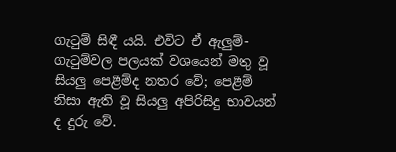ගැටුම් සිඳී යයි. එවිට ඒ ඇලුම්-ගැටුම්වල පලයක් වශයෙන් මතු වූ සියලු පෙළීම්ද නතර වේ; පෙළීම් නිසා ඇති වූ සියලු අපිරිසිදු භාවයන් ද දුරු වේ.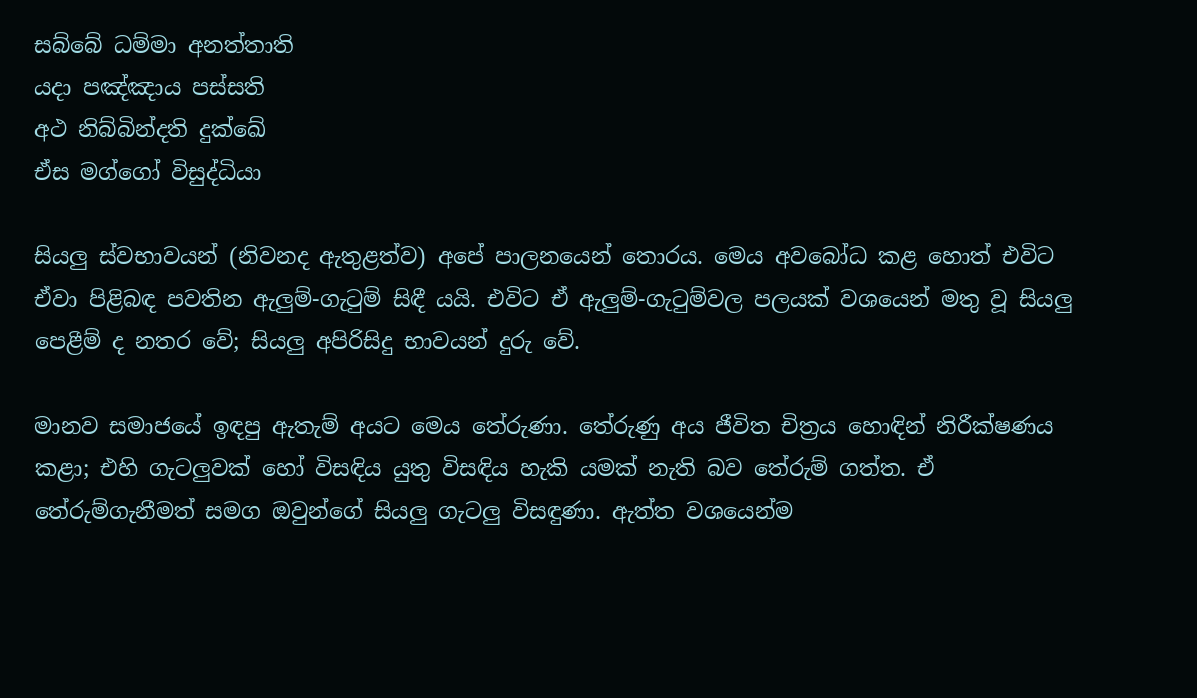සබ්බේ ධම්මා අනත්තාති
යදා පඤ්ඤාය පස්සති
අථ නිබ්බින්දති දුක්ඛේ
ඒස මග්ගෝ විසුද්ධියා

සියලු ස්වභාවයන් (නිවනද ඇතුළත්ව) අපේ පාලනයෙන් තොරය. මෙය අවබෝධ කළ හොත් එවිට ඒවා පිළිබඳ පවතින ඇලුම්-ගැටුම් සිඳී යයි. එවිට ඒ ඇලුම්-ගැටුම්වල පලයක් වශයෙන් මතු වූ සියලු පෙළීම් ද නතර වේ; සියලු අපිරිසිදු භාවයන් දුරු වේ.

මානව සමාජයේ ඉඳපු ඇතැම් අයට මෙය තේරුණා. තේරුණු අය ජීවිත චිත්‍රය හොඳින් නිරීක්ෂණය කළා; එහි ගැටලුවක් හෝ විසඳිය යුතු විසඳිය හැකි යමක් නැති බව තේරුම් ගත්ත. ඒ තේරුම්ගැනීමත් සමග ඔවුන්ගේ සියලු ගැටලු විසඳුණා. ඇත්ත වශයෙන්ම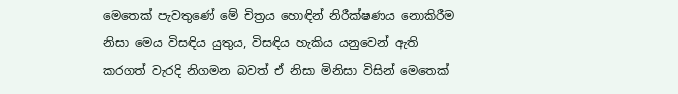මෙතෙක් පැවතුණේ මේ චිත්‍රය හොඳින් නිරීක්ෂණය නොකිරීම නිසා මෙය විසඳිය යුතුය, විසඳිය හැකිය යනුවෙන් ඇති කරගත් වැරදි නිගමන බවත් ඒ නිසා මිනිසා විසින් මෙතෙක්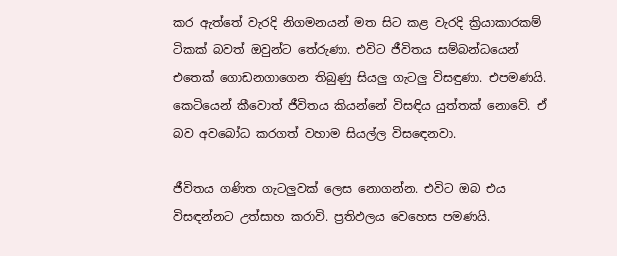කර ඇත්තේ වැරදි නිගමනයන් මත සිට කළ වැරදි ක්‍රියාකාරකම් ටිකක් බවත් ඔවුන්ට තේරුණා. එවිට ජීවිතය සම්බන්ධයෙන් එතෙක් ගොඩනගාගෙන තිබුණු සියලු ගැටලු විසඳුණා. එපමණයි. කෙටියෙන් කීවොත් ජීවිතය කියන්නේ විසඳිය යුත්තක් නොවේ. ඒ බව අවබෝධ කරගත් වහාම සියල්ල විසඳෙනවා.

ජීවිතය ගණිත ගැටලුවක් ලෙස නොගන්න. එවිට ඔබ එය විසඳන්නට උත්සාහ කරාවි. ප්‍රතිඵලය වෙහෙස පමණයි.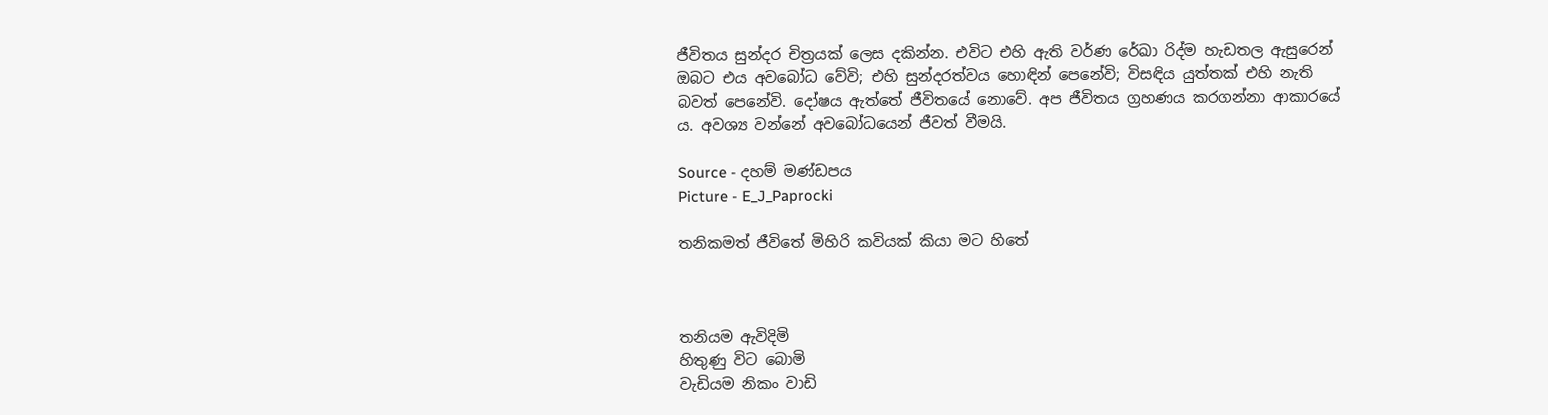ජීවිතය සුන්දර චිත්‍රයක් ලෙස දකින්න. එවිට එහි ඇති වර්ණ රේඛා රිද්ම හැඩතල ඇසුරෙන් ඔබට එය අවබෝධ වේවි; එහි සුන්දරත්වය හොඳින් පෙනේවි; විසඳිය යුත්තක් එහි නැති බවත් පෙනේවි. දෝෂය ඇත්තේ ජීවිතයේ නොවේ. අප ජීවිතය ග්‍රහණය කරගන්නා ආකාරයේ ය. අවශ්‍ය වන්නේ අවබෝධයෙන් ජීවත් වීමයි.

Source - දහම් මණ්ඩපය
Picture - E_J_Paprocki

තනිකමත් ජීවිතේ මිහිරි කවියක් කියා මට හිතේ



තනියම ඇවිදිමි
හිතුණු විට බොමි
වැඩියම නිකං වාඩි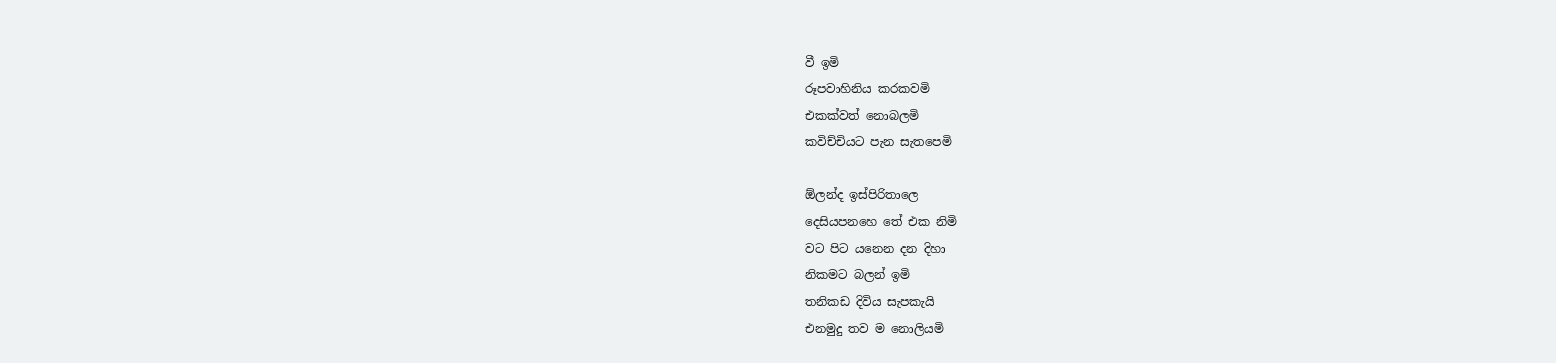වී ඉමි
රූපවාහිනිය කරකවමි
එකක්වත් නොබලමි
කවිච්චියට පැන සැතපෙමි

ඕලන්ද ඉස්පිරිතාලෙ
දෙසියපනහෙ තේ එක නිමි
වට පිට යනෙන දන දිහා
නිකමට බලන් ඉමි
තනිකඩ දිවිය සැපකැයි
එනමුදු තව ම නොලියමි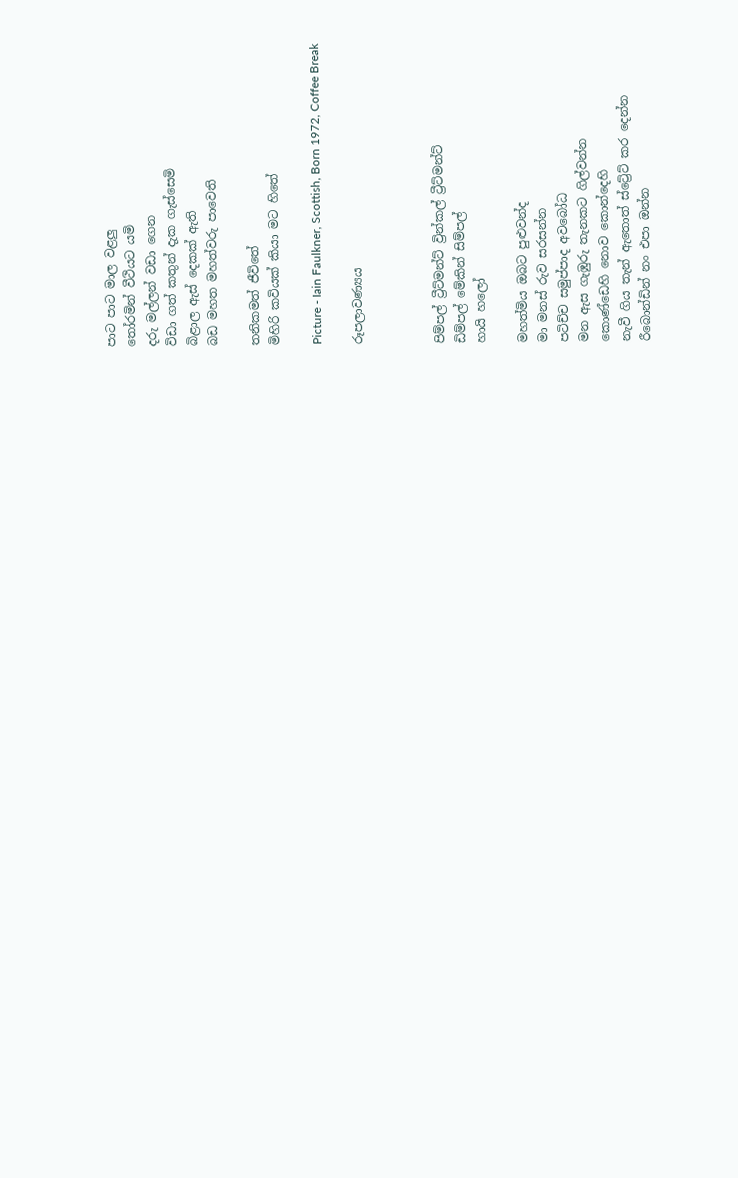පාට පාට මාල වළලු
තෝරමින් වීථියට යමි
දරු මල්ලන් වඩා ගෙන
විඩා ගත් කතුන් දැක ගැස්සෙමි
බිළාල ඇස් දෙකක් ඇති
බඩ මහත මහත්වරු පාවෙති

තනිකමත් ජීවිතේ
මිහිරි කවියක් කියා මට හිතේ

Picture - Iain Faulkner, Scottish, Born 1972, Coffee Break

රූපලාවණ්‍යය



පිම්පල් ට්‍රීට්මන්ට් ව්‍රින්කල් ට්‍රීට්මන්ට්
ඩිම්පල් මේකින් සිම්පල්
හායි හලෝ

මහත්මිය ඔබට පුළුවන්ද
මා මනස් රුව සරසන්න
පටිච්ච සමුප්පාද අවබෝධ
මන ඇස ගැඹුරු තැනකට ගිල්වන්න
කොණ්ඩෙහි නොව කොන්දෙහි
නැවී ගිය තැන් ඇතොත් ස්ට්‍රේට් කර දෙන්න
රීබොන්ඩින් නං එපා ඔන්න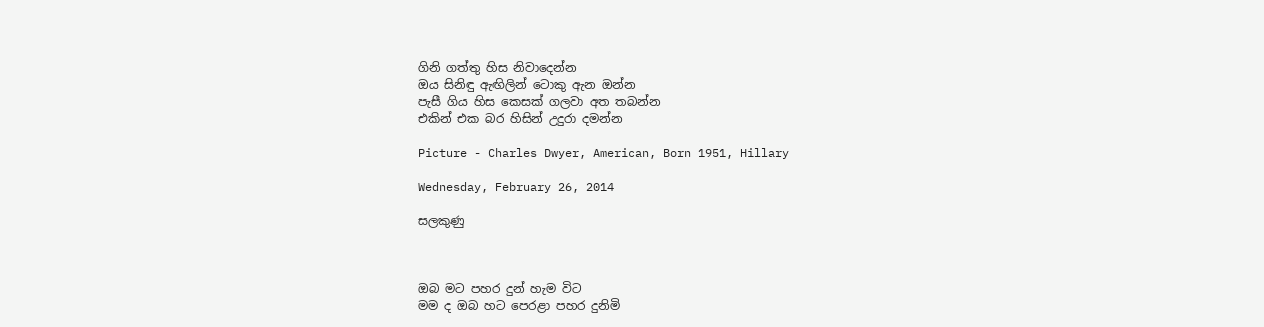ගිනි ගත්තු හිස නිවාදෙන්න
ඔය සිනිඳු ඇඟිලින් ටොකු ඇන ඔන්න
පැසී ගිය හිස කෙසක් ගලවා අත තබන්න
එකින් එක බර හිසින් උදුරා දමන්න

Picture - Charles Dwyer, American, Born 1951, Hillary

Wednesday, February 26, 2014

සලකුණු



ඔබ මට පහර දුන් හැම විට
මම ද ඔබ හට පෙරළා පහර දුනිමි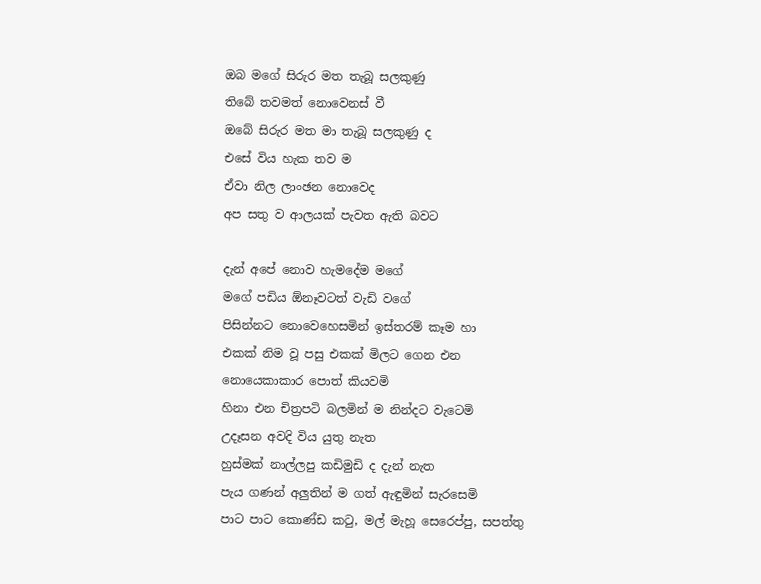ඔබ මගේ සිරුර මත තැබූ සලකුණු
තිබේ තවමත් නොවෙනස් වී
ඔබේ සිරුර මත මා තැබූ සලකුණු ද
එසේ විය හැක තව ම
ඒවා නිල ලාංඡන නොවෙද
අප සතු ව ආලයක් පැවත ඇති බවට

දැන් අපේ නොව හැමදේම මගේ
මගේ පඩිය ඕනෑවටත් වැඩි වගේ
පිසින්නට නොවෙහෙසමින් ඉස්තරම් කෑම හා
එකක් නිම වූ පසු එකක් මිලට ගෙන එන
නොයෙකාකාර පොත් කියවමි
හිනා එන චිත්‍රපටි බලමින් ම නින්දට වැටෙමි
උදෑසන අවදි විය යුතු නැත
හුස්මක් නාල්ලපු කඩිමුඩි ද දැන් නැත
පැය ගණන් අලුතින් ම ගත් ඇඳුමින් සැරසෙමි
පාට පාට කොණ්ඩ කටු, මල් මැහූ සෙරෙප්පු, සපත්තු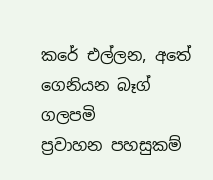කරේ එල්ලන, අතේ ගෙනියන බෑග් ගලපමි
ප්‍රවාහන පහසුකම්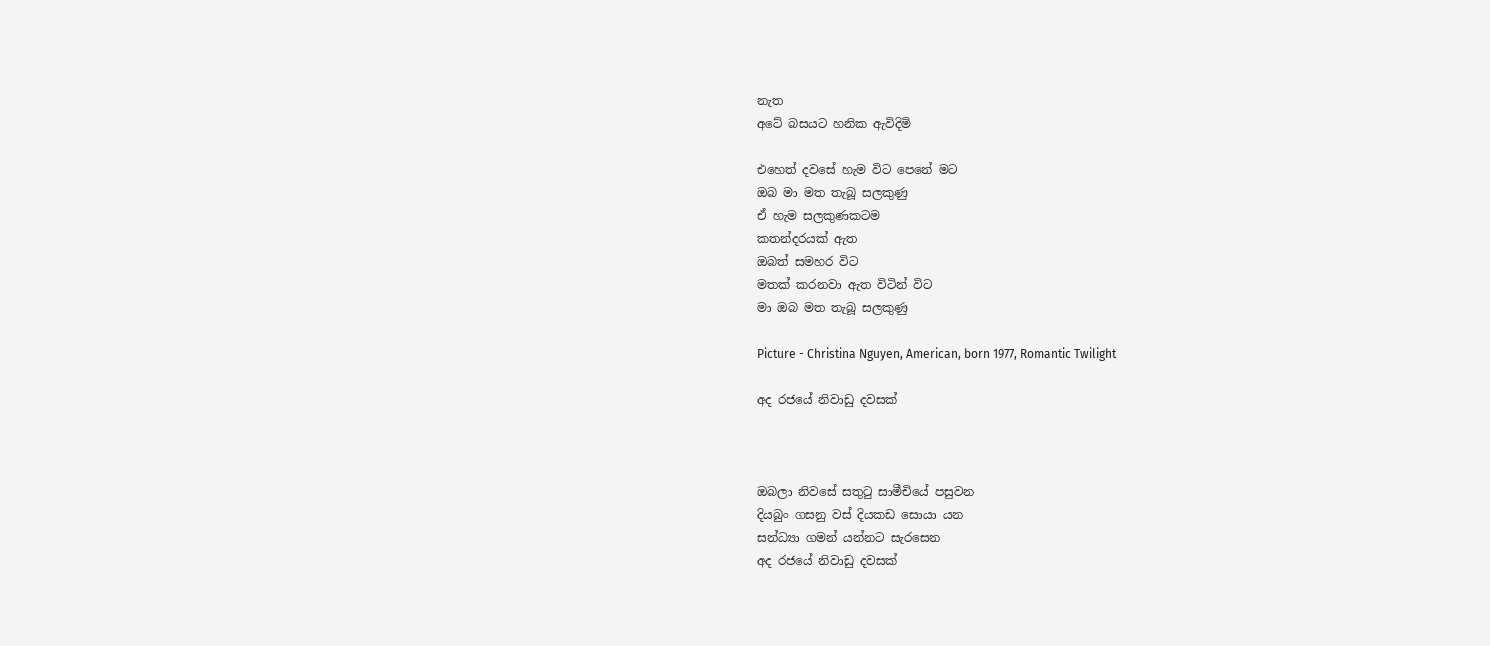නැත
අටේ බසයට හනික ඇවිදිමි

එහෙත් දවසේ හැම විට පෙනේ මට
ඔබ මා මත තැබූ සලකුණු
ඒ හැම සලකුණකටම
කතන්දරයක් ඇත
ඔබත් සමහර විට
මතක් කරනවා ඇත විටින් විට
මා ඔබ මත තැබූ සලකුණු

Picture - Christina Nguyen, American, born 1977, Romantic Twilight

අද රජයේ නිවාඩු දවසක්



ඔබලා නිවසේ සතුටු සාමීචියේ පසුවන
දියබුං ගසනු වස් දියකඩ සොයා යන
සන්ධ්‍යා ගමන් යන්නට සැරසෙන
අද රජයේ නිවාඩු දවසක්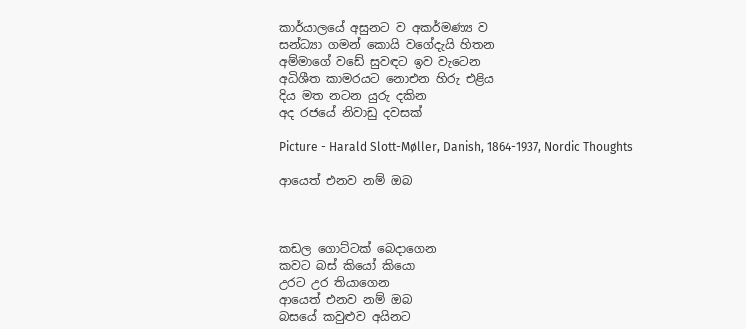කාර්යාලයේ අසුනට ව අකර්මණ්‍ය ව
සන්ධ්‍යා ගමන් කොයි වගේදැයි හිතන
අම්මාගේ වඩේ සුවඳට ඉව වැටෙන
අධිශීත කාමරයට නොඑන හිරු එළිය
දිය මත නටන යුරු දකින
අද රජයේ නිවාඩු දවසක්

Picture - Harald Slott-Møller, Danish, 1864-1937, Nordic Thoughts

ආයෙත් එනව නම් ඔබ



කඩල ගොට්ටක් බෙදාගෙන
කවට බස් කියෝ කියො
උරට උර තියාගෙන
ආයෙත් එනව නම් ඔබ
බසයේ කවුළුව අයිනට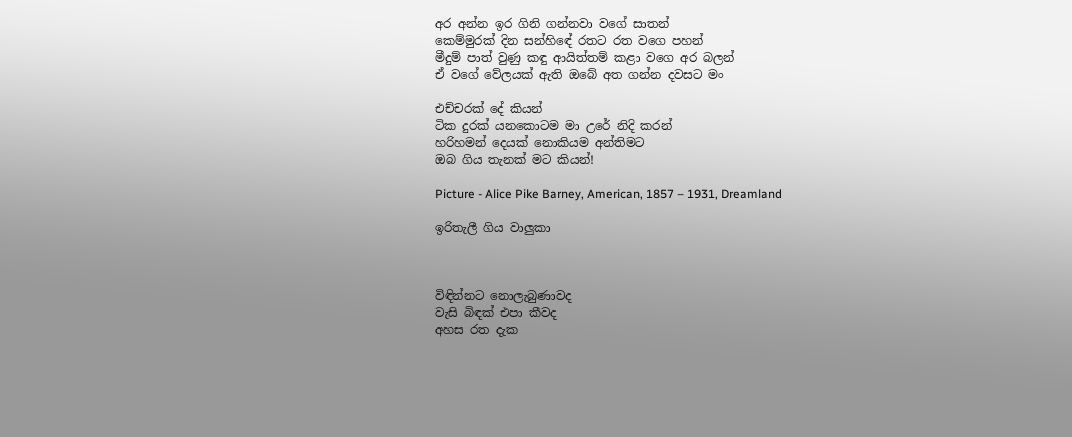අර අන්න ඉර ගිනි ගන්නවා වගේ සාතන්
කෙම්මුරක් දින සන්හිඳේ රතට රත වගෙ පහන්
මීදුම් පාත් වුණු කඳු ආයිත්තම් කළා වගෙ අර බලන්
ඒ වගේ වේලයක් ඇති ඔබේ අත ගන්න දවසට මං

එච්චරක් දේ කියන්
ටික දුරක් යනකොටම මා උරේ නිදි කරන්
හරිහමන් දෙයක් නොකියම අන්තිමට
ඔබ ගිය තැනක් මට කියන්!

Picture - Alice Pike Barney, American, 1857 – 1931, Dreamland

ඉරිතැලී ගිය වාලුකා



විඳින්නට නොලැබුණාවද
වැසි බිඳක් එපා කීවද
අහස රත දැක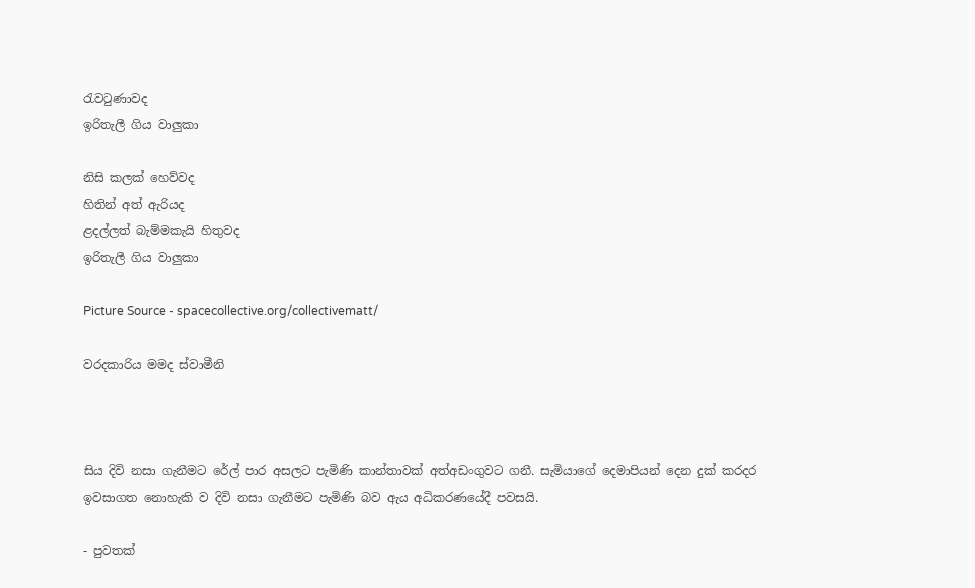රැවටුණාවද
ඉරිතැලී ගිය වාලුකා

නිසි කලක් හෙව්වද
හිතින් අත් ඇරියද
ළදල්ලත් බැම්මකැයි හිතුවද
ඉරිතැලී ගිය වාලුකා

Picture Source - spacecollective.org/collectivematt/

වරදකාරිය මමද ස්වාමීනි



සිය දිවි නසා ගැනීමට රේල් පාර අසලට පැමිණි කාන්තාවක් අත්අඩංගුවට ගනී. සැමියාගේ දෙමාපියන් දෙන දුක් කරදර ඉවසාගත නොහැකි ව දිවි නසා ගැනීමට පැමිණි බව ඇය අධිකරණයේදී පවසයි.

- පුවතක්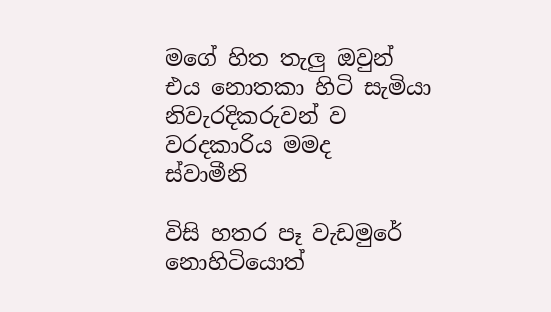මගේ හිත තැලු ඔවුන්
එය නොතකා හිටි සැමියා
නිවැරදිකරුවන් ව
වරදකාරිය මමද
ස්වාමීනි

විසි හතර පෑ වැඩමුරේ නොහිටියොත්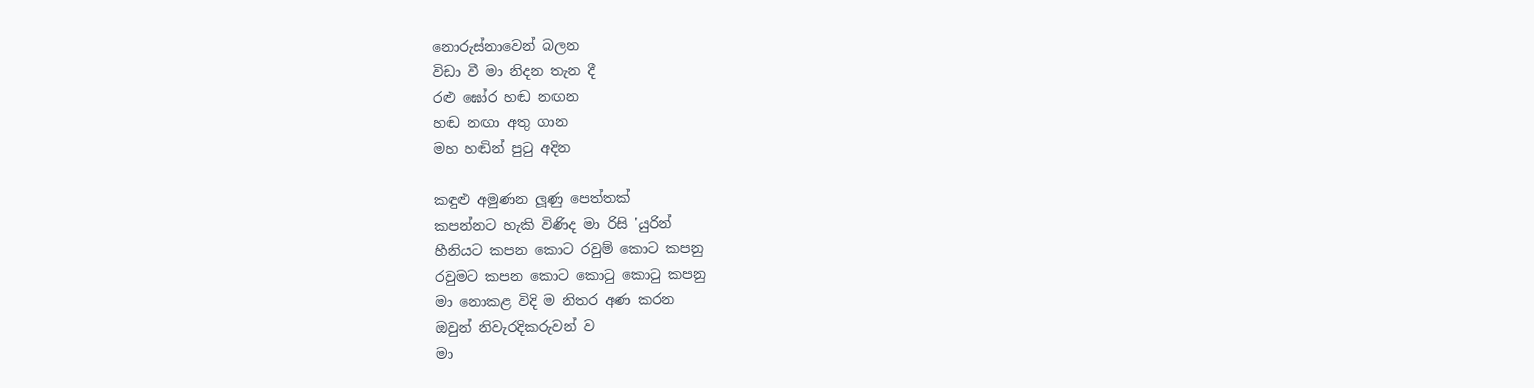නොරුස්නාවෙන් බලන
විඩා වී මා නිදන තැන දී
රළු ඝෝර හඬ නඟන
හඬ නඟා අතු ගාන
මහ හඬින් පුටු අදින

කඳුළු අමුණන ලූණු පෙත්තක්
කපන්නට හැකි විණිද මා රිසි 'යුරින්
හීනියට කපන කොට රවුම් කොට කපනු
රවුමට කපන කොට කොටු කොටු කපනු
මා නොකළ විදි ම නිතර අණ කරන
ඔවුන් නිවැරදිකරුවන් ව
මා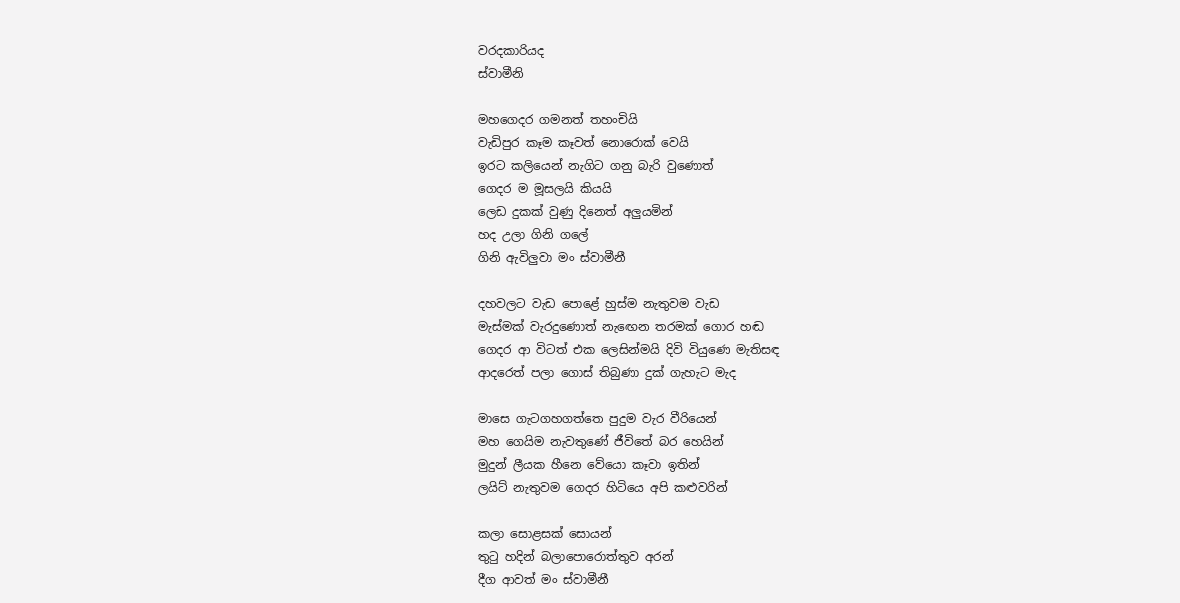වරදකාරියද
ස්වාමීනි

මහගෙදර ගමනත් තහංචියි
වැඩිපුර කෑම කෑවත් නොරොක් වෙයි
ඉරට කලියෙන් නැගිට ගනු බැරි වුණොත්
ගෙදර ම මූසලයි කියයි
ලෙඩ දුකක් වුණු දිනෙත් අලුයමින්
හද උලා ගිනි ගලේ
ගිනි ඇවිලුවා මං ස්වාමීනී

දහවලට වැඩ පොළේ හුස්ම නැතුවම වැඩ
මැස්මක් වැරදුණොත් නැඟෙන තරමක් ගොර හඬ
ගෙදර ආ විටත් එක ලෙසින්මයි දිවි වියුණෙ මැතිසඳ
ආදරෙත් පලා ගොස් තිබුණා දුක් ගැහැට මැද

මාසෙ ගැටගහගත්තෙ පුදුම වැර වීරියෙන්
මහ ගෙයිම නැවතුණේ ජීවිතේ බර හෙයින්
මුදුන් ලීයක හීනෙ වේයො කෑවා ඉතින්
ලයිට් නැතුවම ගෙදර හිටියෙ අපි කළුවරින්

කලා සොළසක් සොයන්
තුටු හදින් බලාපොරොත්තුව අරන්
දීග ආවත් මං ස්වාමීනී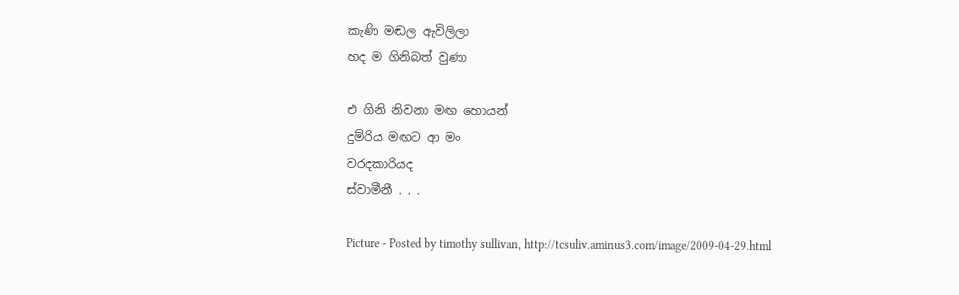කැණි මඬල ඇවිලිලා
හද ම ගිනිබත් වුණා

එ ගිනි නිවනා මඟ හොයන්
දුම්රිය මඟට ආ මං
වරදකාරියද
ස්වාමීනී . . .

Picture - Posted by timothy sullivan, http://tcsuliv.aminus3.com/image/2009-04-29.html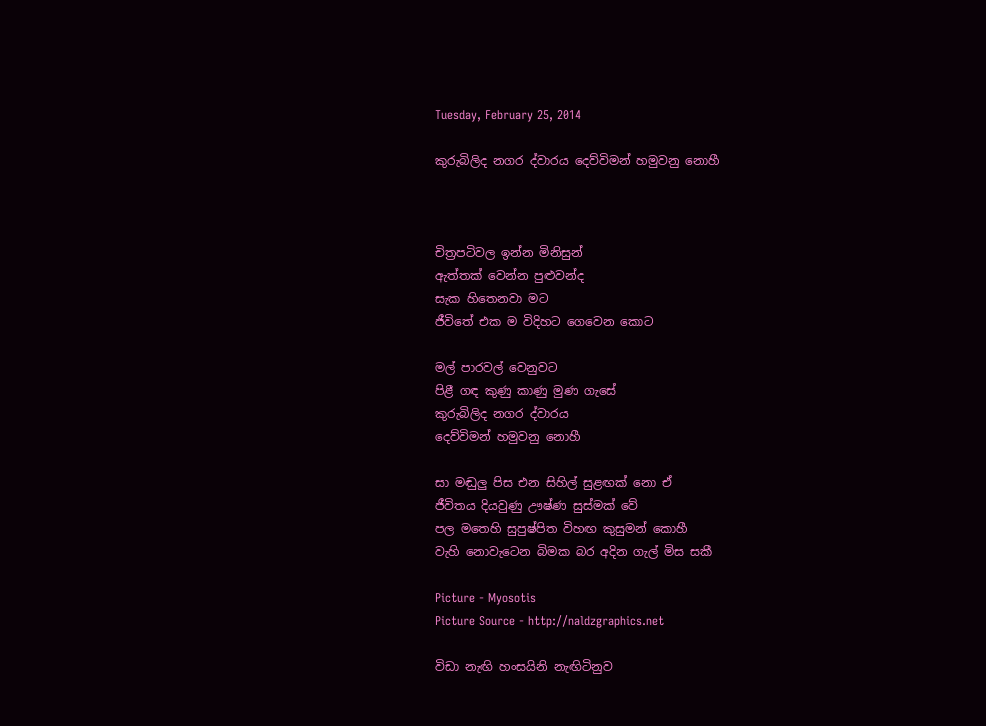Tuesday, February 25, 2014

කුරුබිලිද නගර ද්වාරය දෙව්විමන් හමුවනු නොහී



චිත්‍රපටිවල ඉන්න මිනිසුන්
ඇත්තක් වෙන්න පුළුවන්ද
සැක හිතෙනවා මට
ජීවිතේ එක ම විදිහට ගෙවෙන කොට

මල් පාරවල් වෙනුවට
පිළී ගඳ කුණු කාණු මුණ ගැසේ
කුරුබිලිද නගර ද්වාරය
දෙව්විමන් හමුවනු නොහී

සා මඬුලු පිස එන සිහිල් සුළඟක් නො ඒ
ජීවිතය දියවුණු ඌෂ්ණ සුස්මක් වේ
පල මතෙහි සුපුෂ්පිත විහඟ කුසුමන් කොහී
වැහි නොවැටෙන බිමක බර අදින ගැල් මිස සකී

Picture - Myosotis
Picture Source - http://naldzgraphics.net

විඩා නැඟි හංසයිනි නැඟිටිනුව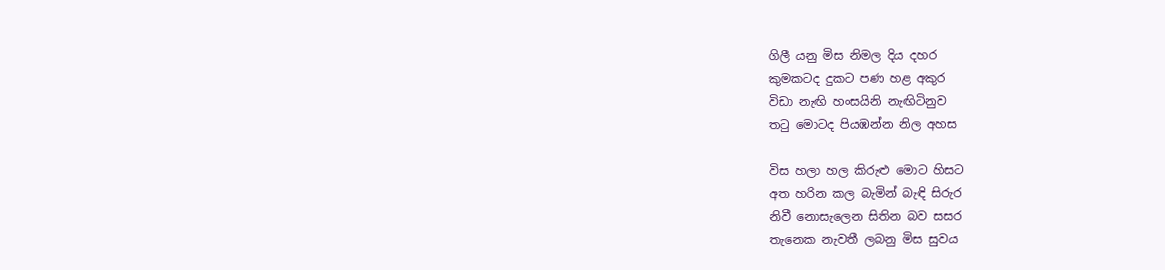ගිලී යනු මිස නිමල දිය දහර
කුමකටද දුකට පණ හළ අකුර
විඩා නැඟි හංසයිනි නැඟිටිනුව
තටු මොටද පියඹන්න නිල අහස

විස හලා හල කිරුළු මොට හිසට
අත හරින කල බැමින් බැඳි සිරුර
නිවී නොසැලෙන සිතින බව සසර
තැනෙක නැවතී ලබනු මිස සුවය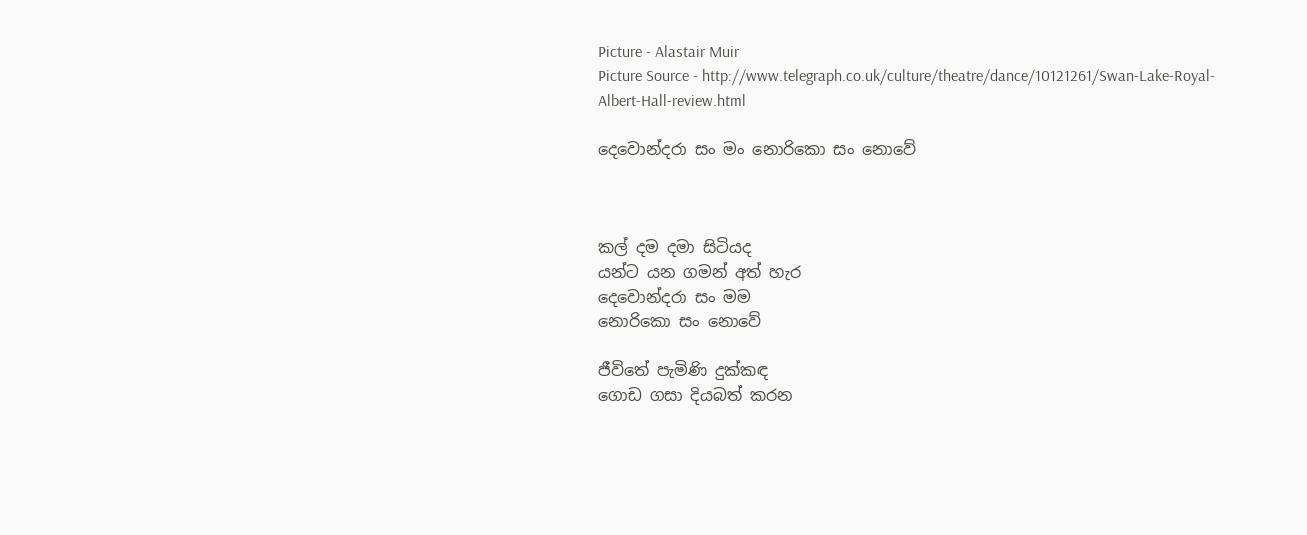Picture - Alastair Muir
Picture Source - http://www.telegraph.co.uk/culture/theatre/dance/10121261/Swan-Lake-Royal-Albert-Hall-review.html

දෙවොන්දරා සං මං නොරිකො සං නොවේ



කල් දම දමා සිටියද
යන්ට යන ගමන් අත් හැර
දෙවොන්දරා සං මම
නොරිකො සං නොවේ

ජීවිතේ පැමිණි දුක්කඳ
ගොඩ ගසා දියබත් කරන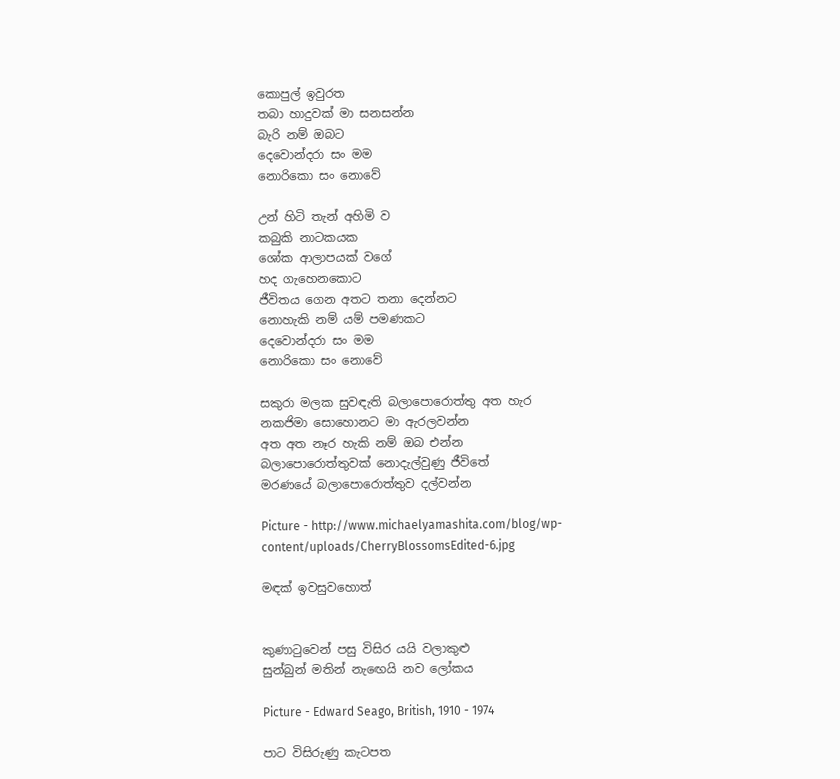කොපුල් ඉවුරත
තබා හාදුවක් මා සනසන්න
බැරි නම් ඔබට
දෙවොන්දරා සං මම
නොරිකො සං නොවේ

උන් හිටි තැන් අහිමි ව
කබුකි නාටකයක
ශෝක ආලාපයක් වගේ
හද ගැහෙනකොට
ජීවිතය ගෙන අතට තනා දෙන්නට
නොහැකි නම් යම් පමණකට
දෙවොන්දරා සං මම
නොරිකො සං නොවේ

සකුරා මලක සුවඳැති බලාපොරොත්තු අත හැර
නකජිමා සොහොනට මා ඇරලවන්න
අත අත නෑර හැකි නම් ඔබ එන්න
බලාපොරොත්තුවක් නොදැල්වුණු ජීවිතේ
මරණයේ බලාපොරොත්තුව දල්වන්න

Picture - http://www.michaelyamashita.com/blog/wp-content/uploads/CherryBlossomsEdited-6.jpg

මඳක් ඉවසුවහොත්


කුණාටුවෙන් පසු විසිර යයි වලාකුළු
සුන්බුන් මතින් නැඟෙයි නව ලෝකය

Picture - Edward Seago, British, 1910 - 1974

පාට විසිරුණු කැටපත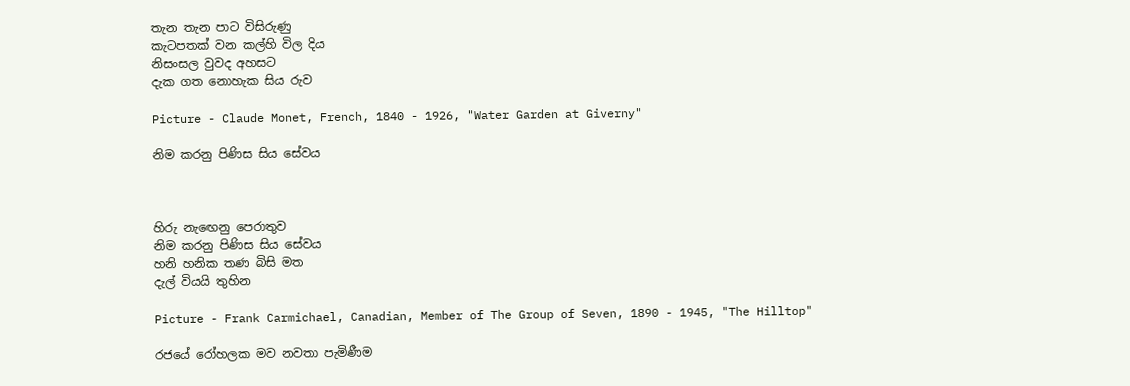තැන තැන පාට විසිරුණු
කැටපතක් වන කල්හි විල දිය
නිසංසල වුවද අහසට
දැක ගත නොහැක සිය රුව

Picture - Claude Monet, French, 1840 - 1926, "Water Garden at Giverny"

නිම කරනු පිණිස සිය සේවය



හිරු නැඟෙනු පෙරාතුව
නිම කරනු පිණිස සිය සේවය
හනි හනික තණ බිසි මත
දැල් වියයි තුහින

Picture - Frank Carmichael, Canadian, Member of The Group of Seven, 1890 - 1945, "The Hilltop"

රජයේ රෝහලක මව නවතා පැමිණීම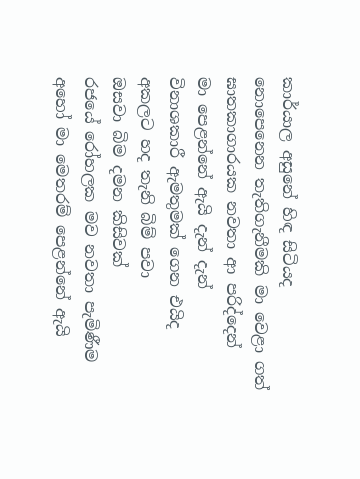කාර්යාල අසුනේ හිඳ සිටියද
නොපෙනෙන තැතිගැනීමකි මා වෙළා ගත්
ඝාතකාගාරයක නවතා ආ පරිද්දෙන්
මා පෙළන්නේ ඇයි දැන් දැන්
විනාශකාරී ඇමතුමක් ගෙන එයිද
අකලට හද තැනි බිම් පවා
ඔසවා බිම දමන කිසිවක්
රජයේ රෝහලක මව නවතා පැමිණීම
අහෝ මා මෙතරම් පෙළන්නේ ඇයි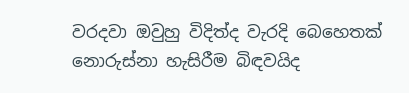වරදවා ඔවුහු විදිත්ද වැරදි බෙහෙතක්
නොරුස්නා හැසිරීම බිඳවයිද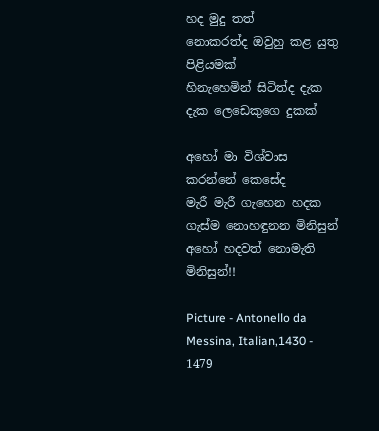හද මුදු තත්
නොකරත්ද ඔවුහු කළ යුතු පිළියමක්
හිනැහෙමින් සිටිත්ද දැක දැක ලෙඩෙකුගෙ දුකක්

අහෝ මා විශ්වාස කරන්නේ කෙසේද
මැරී මැරී ගැහෙන හදක
ගැස්ම නොහඳුනන මිනිසුන්
අහෝ හදවත් නොමැති මිනිසුන්!!

Picture - Antonello da Messina, Italian,1430 - 1479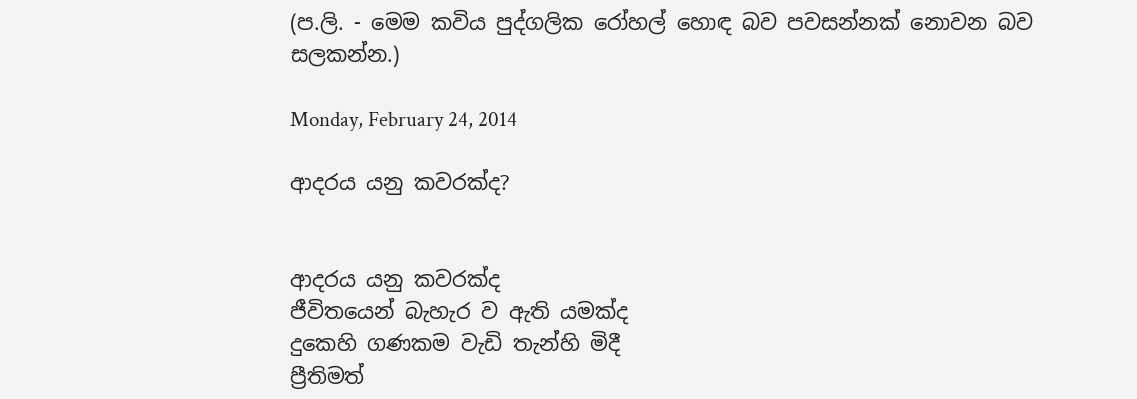(ප.ලි. - මෙම කවිය පුද්ගලික රෝහල් හොඳ බව පවසන්නක් නොවන බව සලකන්න.)

Monday, February 24, 2014

ආදරය යනු කවරක්ද?


ආදරය යනු කවරක්ද
ජීවිතයෙන් බැහැර ව ඇති යමක්ද
දුකෙහි ගණකම වැඩි තැන්හි මිදී
ප්‍රීතිමත්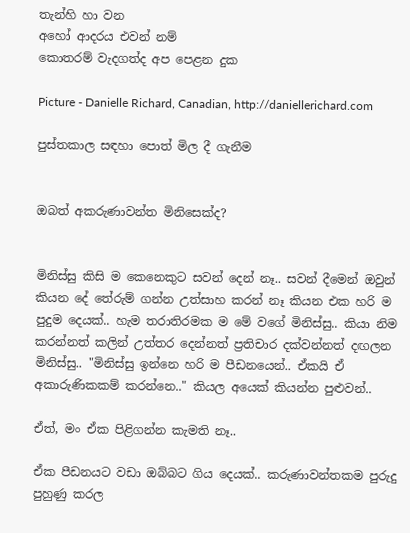තැන්හි හා වන
අහෝ ආදරය එවන් නම්
කොතරම් වැදගත්ද අප පෙළන දුක

Picture - Danielle Richard, Canadian, http://daniellerichard.com

පුස්තකාල සඳහා පොත් මිල දී ගැනීම


ඔබත් අකරුණාවන්ත මිනිසෙක්ද?


මිනිස්සු කිසි ම කෙනෙකුට සවන් දෙන් නෑ.. සවන් දීමෙන් ඔවුන් කියන දේ තේරුම් ගන්න උත්සාහ කරන් නෑ කියන එක හරි ම පුදුම දෙයක්.. හැම තරාතිරමක ම මේ වගේ මිනිස්සු.. කියා නිම කරන්නත් කලින් උත්තර දෙන්නත් ප්‍රතිචාර දක්වන්නත් දඟලන මිනිස්සු.. "මිනිස්සු ඉන්නෙ හරි ම පීඩනයෙන්.. ඒකයි ඒ අකාරුණිකකම් කරන්නෙ.." කියල අයෙක් කියන්න පුළුවන්..

ඒත්, මං ඒක පිළිගන්න කැමති නෑ..

ඒක පීඩනයට වඩා ඔබ්බට ගිය දෙයක්.. කරුණාවන්තකම පුරුදු පුහුණු කරල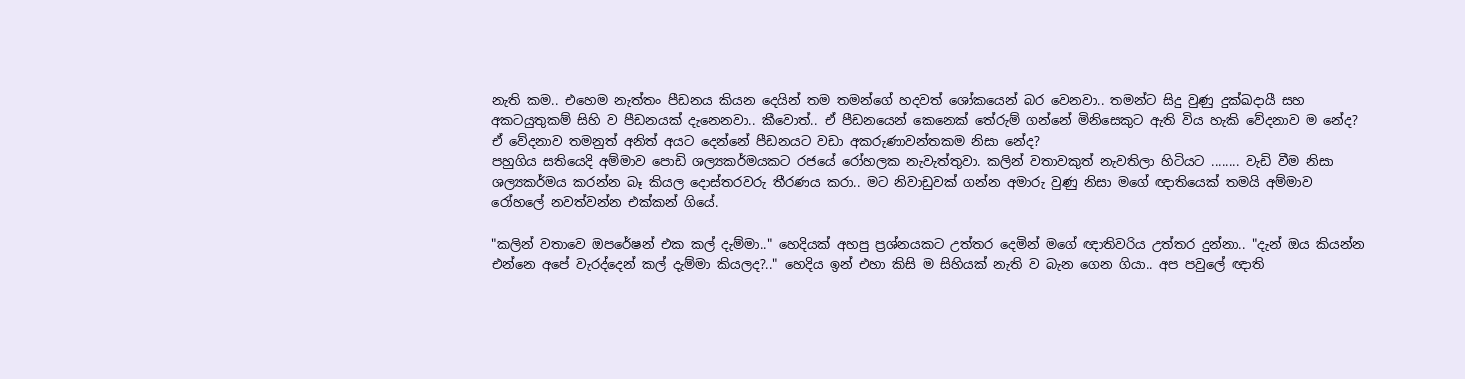නැති කම.. එහෙම නැත්තං පීඩනය කියන දෙයින් තම තමන්ගේ හදවත් ශෝකයෙන් බර වෙනවා.. තමන්ට සිදු වුණු දුක්ඛදායී සහ අකටයුතුකම් සිහි ව පීඩනයක් දැනෙනවා.. කීවොත්.. ඒ පීඩනයෙන් කෙනෙක් තේරුම් ගන්නේ මිනිසෙකුට ඇති විය හැකි වේදනාව ම නේද? ඒ වේදනාව තමනුත් අනිත් අයට දෙන්නේ පීඩනයට වඩා අකරුණාවන්තකම නිසා නේද?
පහුගිය සතියෙදි අම්මාව පොඩි ශල්‍යකර්මයකට රජයේ රෝහලක නැවැත්තුවා. කලින් වතාවකුත් නැවතිලා හිටියට ........ වැඩි වීම නිසා ශල්‍යකර්මය කරන්න බෑ කියල දොස්තරවරු තීරණය කරා.. මට නිවාඩුවක් ගන්න අමාරු වුණු නිසා මගේ ඥාතියෙක් තමයි අම්මාව රෝහලේ නවත්වන්න එක්කන් ගියේ.

"කලින් වතාවෙ ඔපරේෂන් එක කල් දැම්මා.." හෙදියක් අහපු ප්‍රශ්නයකට උත්තර දෙමින් මගේ ඥාතිවරිය උත්තර දුන්නා.. "දැන් ඔය කියන්න එන්නෙ අපේ වැරද්දෙන් කල් දැම්මා කියලද?.." හෙදිය ඉන් එහා කිසි ම සිහියක් නැති ව බැන ගෙන ගියා.. අප පවුලේ ඥාති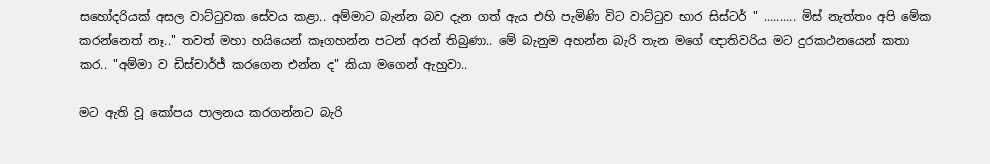සහෝදරියක් අසල වාට්ටුවක සේවය කළා.. අම්මාට බැන්න බව දැන ගත් ඇය එහි පැමිණි විට වාට්ටුව භාර සිස්ටර් " .......... මිස් නැත්තං අපි මේක කරන්නෙත් නෑ.." තවත් මහා හයියෙන් කෑගහන්න පටන් අරන් තිබුණා.. මේ බැනුම අහන්න බැරි තැන මගේ ඥාතිවරිය මට දුරකථනයෙන් කතා කර.. "අම්මා ව ඩිස්චාර්ජ් කරගෙන එන්න ද" කියා මගෙන් ඇහුවා..

මට ඇති වූ කෝපය පාලනය කරගන්නට බැරි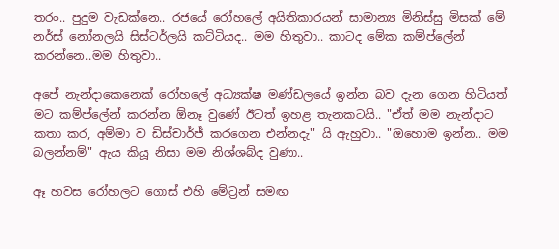තරං.. පුදුම වැඩක්නෙ.. රජයේ රෝහලේ අයිතිකාරයන් සාමාන්‍ය මිනිස්සු මිසක් මේ නර්ස් නෝනලයි සිස්ටර්ලයි කට්ටියද.. මම හිතුවා.. කාටද මේක කම්ප්ලේන් කරන්නෙ..මම හිතුවා..

අපේ නැන්දාකෙනෙක් රෝහලේ අධ්‍යක්ෂ මණ්ඩලයේ ඉන්න බව දැන ගෙන හිටියත් මට කම්ප්ලේන් කරන්න ඕනෑ වුණේ ඊටත් ඉහළ තැනකටයි.. "ඒත් මම නැන්දාට කතා කර, අම්මා ව ඩිස්චාර්ජ් කරගෙන එන්නදැ" යි ඇහුවා.. "ඔහොම ඉන්න.. මම බලන්නම්" ඇය කියූ නිසා මම නිශ්ශබ්ද වුණා..

ඈ හවස රෝහලට ගොස් එහි මේට්‍රන් සමඟ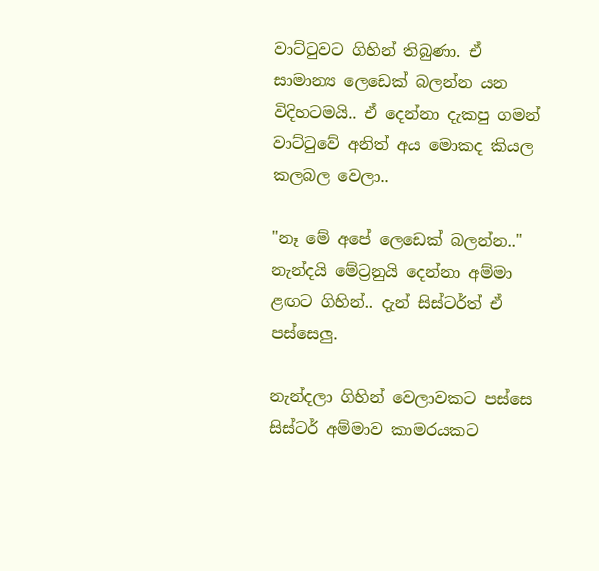වාට්ටුවට ගිහින් තිබුණා. ඒ සාමාන්‍ය ලෙඩෙක් බලන්න යන විදිහටමයි.. ඒ දෙන්නා දැකපු ගමන් වාට්ටුවේ අනිත් අය මොකද කියල කලබල වෙලා..

"නෑ මේ අපේ ලෙඩෙක් බලන්න.." නැන්දයි මේට්‍රනුයි දෙන්නා අම්මා ළඟට ගිහින්.. දැන් සිස්ටර්ත් ඒ පස්සෙලු.

නැන්දලා ගිහින් වෙලාවකට පස්සෙ සිස්ටර් අම්මාව කාමරයකට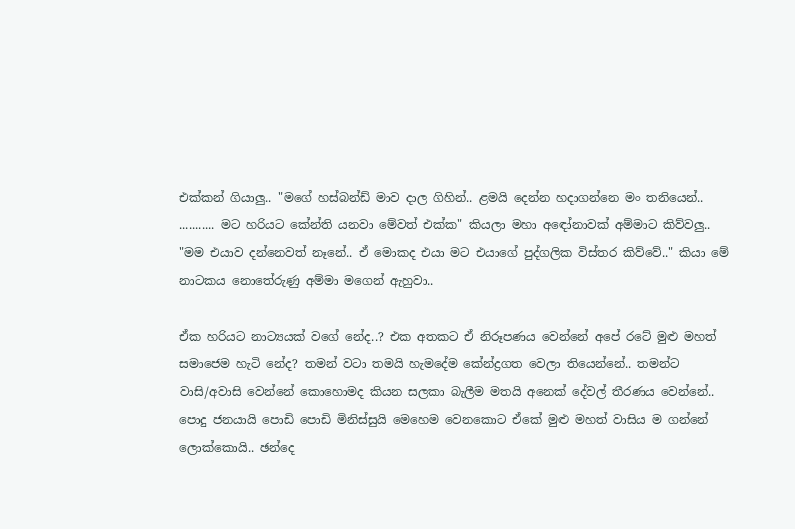එක්කන් ගියාලු.. "මගේ හස්බන්ඩ් මාව දාල ගිහින්.. ළමයි දෙන්න හදාගන්නෙ මං තනියෙන්.. ........... මට හරියට කේන්ති යනවා මේවත් එක්ක" කියලා මහා අඳෝනාවක් අම්මාට කිව්වලු.. "මම එයාව දන්නෙවත් නෑනේ.. ඒ මොකද එයා මට එයාගේ පුද්ගලික විස්තර කිව්වේ.." කියා මේ නාටකය නොතේරුණු අම්මා මගෙන් ඇහුවා..

ඒක හරියට නාට්‍යයක් වගේ නේද..? එක අතකට ඒ නිරූපණය වෙන්නේ අපේ රටේ මුළු මහත් සමාජෙම හැටි නේද? තමන් වටා තමයි හැමදේම කේන්ද්‍රගත වෙලා තියෙන්නේ.. තමන්ට වාසි/අවාසි වෙන්නේ කොහොමද කියන සලකා බැලීම මතයි අනෙක් දේවල් තීරණය වෙන්නේ.. පොදු ජනයායි පොඩි පොඩි මිනිස්සුයි මෙහෙම වෙනකොට ඒකේ මුළු මහත් වාසිය ම ගන්නේ ලොක්කොයි.. ඡන්දෙ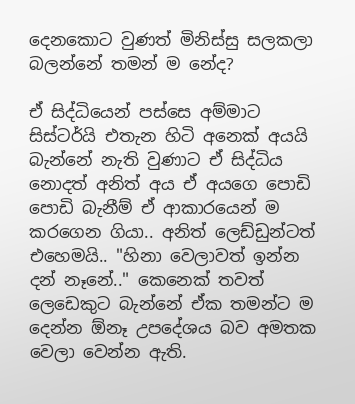දෙනකොට වුණත් මිනිස්සු සලකලා බලන්නේ තමන් ම නේද?

ඒ සිද්ධියෙන් පස්සෙ අම්මාට සිස්ටර්යි එතැන හිටි අනෙක් අයයි බැන්නේ නැති වුණාට ඒ සිද්ධිය නොදත් අනිත් අය ඒ අයගෙ පොඩි පොඩි බැනීම් ඒ ආකාරයෙන් ම කරගෙන ගියා.. අනිත් ලෙඩ්ඩුන්ටත් එහෙමයි.. "හිනා වෙලාවත් ඉන්න දන් නෑනේ.." කෙනෙක් තවත් ලෙඩෙකුට බැන්නේ ඒක තමන්ට ම දෙන්න ඕනෑ උපදේශය බව අමතක වෙලා වෙන්න ඇති.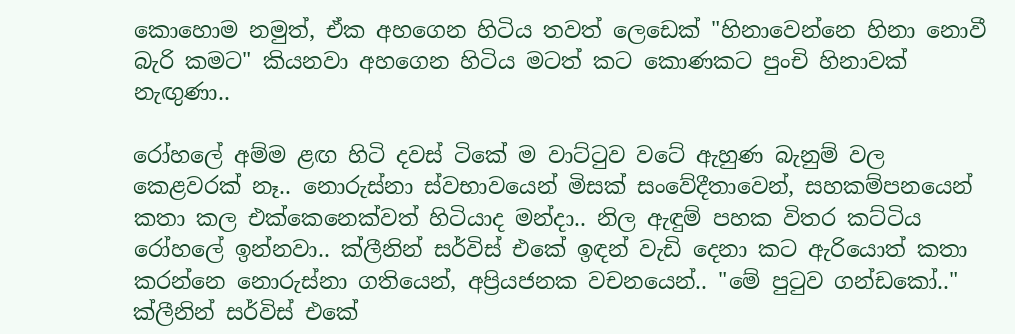කොහොම නමුත්, ඒක අහගෙන හිටිය තවත් ලෙඩෙක් "හිනාවෙන්නෙ හිනා නොවී බැරි කමට" කියනවා අහගෙන හිටිය මටත් කට කොණකට පුංචි හිනාවක් නැඟුණා..

රෝහලේ අම්ම ළඟ හිටි දවස් ටිකේ ම වාට්ටුව වටේ ඇහුණ බැනුම් වල කෙළවරක් නෑ.. නොරුස්නා ස්වභාවයෙන් මිසක් සංවේදීතාවෙන්, සහකම්පනයෙන් කතා කල එක්කෙනෙක්වත් හිටියාද මන්දා.. නිල ඇඳුම් පහක විතර කට්ටිය රෝහලේ ඉන්නවා.. ක්ලීනින් සර්විස් එකේ ඉඳන් වැඩි දෙනා කට ඇරියොත් කතා කරන්නෙ නොරුස්නා ගතියෙන්, අප්‍රියජනක වචනයෙන්.. "මේ පුටුව ගන්ඩකෝ.." ක්ලීනින් සර්විස් එකේ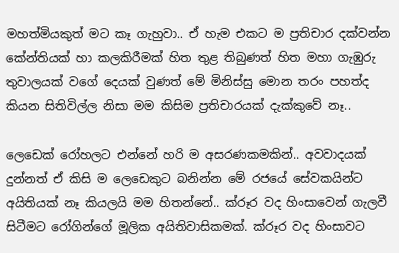මහත්මියකුත් මට කෑ ගැහුවා.. ඒ හැම එකට ම ප්‍රතිචාර දක්වන්න කේන්තියක් හා කලකිරීමක් හිත තුළ තිබුණත් හිත මහා ගැඹුරු තුවාලයක් වගේ දෙයක් වුණත් මේ මිනිස්සු මොන තරං පහත්ද කියන සිතිවිල්ල නිසා මම කිසිම ප්‍රතිචාරයක් දැක්කුවේ නෑ..

ලෙඩෙක් රෝහලට එන්නේ හරි ම අසරණකමකින්.. අවවාදයක් දුන්නත් ඒ කිසි ම ලෙඩෙකුට බනින්න මේ රජයේ සේවකයින්ට අයිතියක් නෑ කියලයි මම හිතන්නේ.. ක්රූර වද හිංසාවෙන් ගැලවී සිටීමට රෝගින්ගේ මූලික අයිතිවාසිකමක්. ක්රූර වද හිංසාවට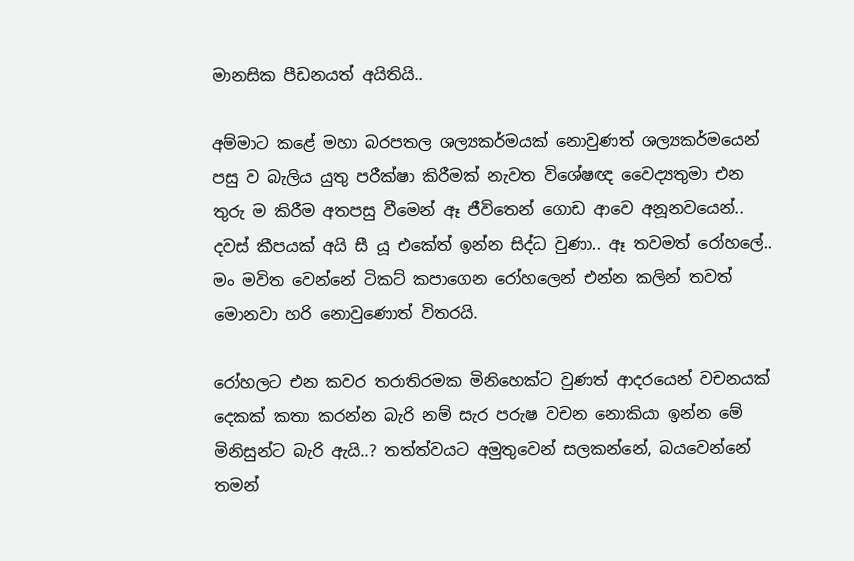මානසික පීඩනයත් අයිතියි..

අම්මාට කළේ මහා බරපතල ශල්‍යකර්මයක් නොවුණත් ශල්‍යකර්මයෙන් පසු ව බැලිය යුතු පරීක්ෂා කිරීමක් නැවත විශේෂඥ වෛද්‍යතුමා එන තුරු ම කිරීම අතපසු වීමෙන් ඈ ජීවිතෙන් ගොඩ ආවෙ අනූනවයෙන්.. දවස් කීපයක් අයි සී යූ එකේත් ඉන්න සිද්ධ වුණා.. ඈ තවමත් රෝහලේ.. මං මවිත වෙන්නේ ටිකට් කපාගෙන රෝහලෙන් එන්න කලින් තවත් මොනවා හරි නොවුණොත් විතරයි.

රෝහලට එන කවර තරාතිරමක මිනිහෙක්ට වුණත් ආදරයෙන් වචනයක් දෙකක් කතා කරන්න බැරි නම් සැර පරුෂ වචන නොකියා ඉන්න මේ මිනිසුන්ට බැරි ඇයි..? තත්ත්වයට අමුතුවෙන් සලකන්නේ, බයවෙන්නේ තමන්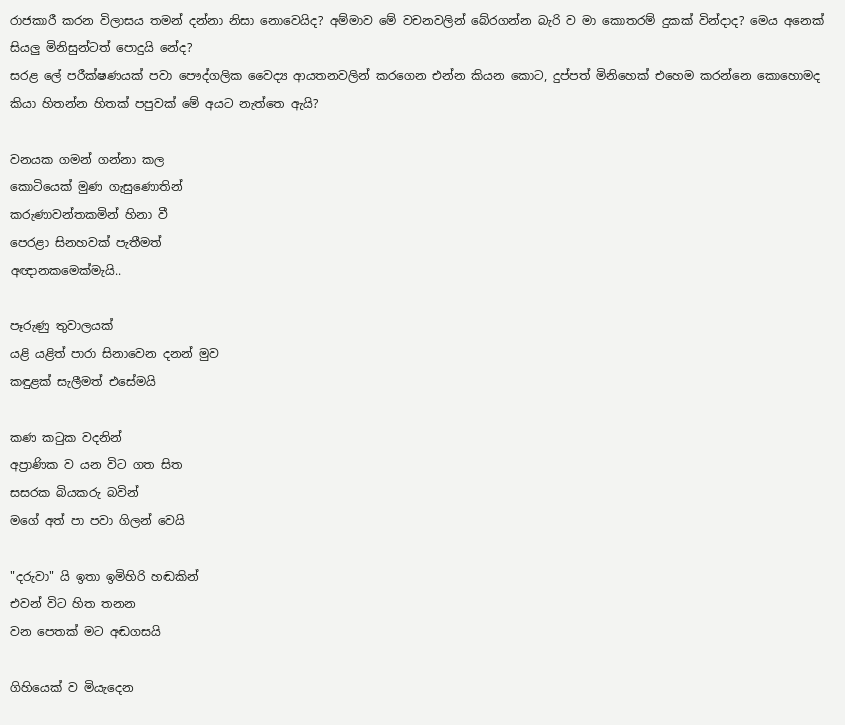රාජකාරී කරන විලාසය තමන් දන්නා නිසා නොවෙයිද? අම්මාව මේ වචනවලින් බේරගන්න බැරි ව මා කොතරම් දුකක් වින්දාද? මෙය අනෙක් සියලු මිනිසුන්ටත් පොදුයි නේද?
සරළ ලේ පරීක්ෂණයක් පවා පෞද්ගලික වෛද්‍ය ආයතනවලින් කරගෙන එන්න කියන කොට, දුප්පත් මිනිහෙක් එහෙම කරන්නෙ කොහොමද කියා හිතන්න හිතක් පපුවක් මේ අයට නැත්තෙ ඇයි?

වනයක ගමන් ගන්නා කල
කොටියෙක් මුණ ගැසුණොතින්
කරුණාවන්තකමින් හිනා වී
පෙරළා සිනහවක් පැතීමත්
අඥානකමෙක්මැයි..

පෑරුණු තුවාලයක්
යළි යළිත් පාරා සිනාවෙන දනන් මුව
කඳුළක් සැලීමත් එසේමයි

කණ කටුක වදනින්
අප්‍රාණික ව යන විට ගත සිත
සසරක බියකරු බවින්
මගේ අත් පා පවා ගිලන් වෙයි

"දරුවා" යි ඉතා ඉමිහිරි හඬකින්
එවන් විට හිත තනන
වන පෙතක් මට අඬගසයි

ගිහියෙක් ව මියැදෙන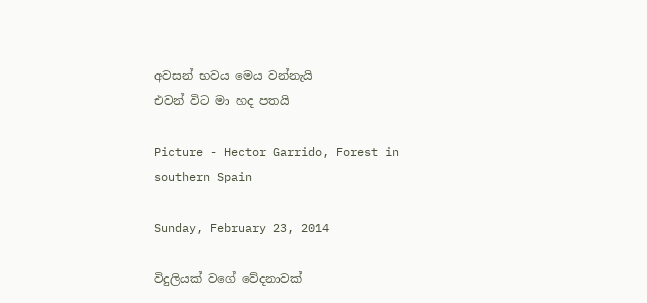අවසන් භවය මෙය වන්නැයි
එවන් විට මා හද පතයි

Picture - Hector Garrido, Forest in southern Spain

Sunday, February 23, 2014

විදුලියක් වගේ වේදනාවක්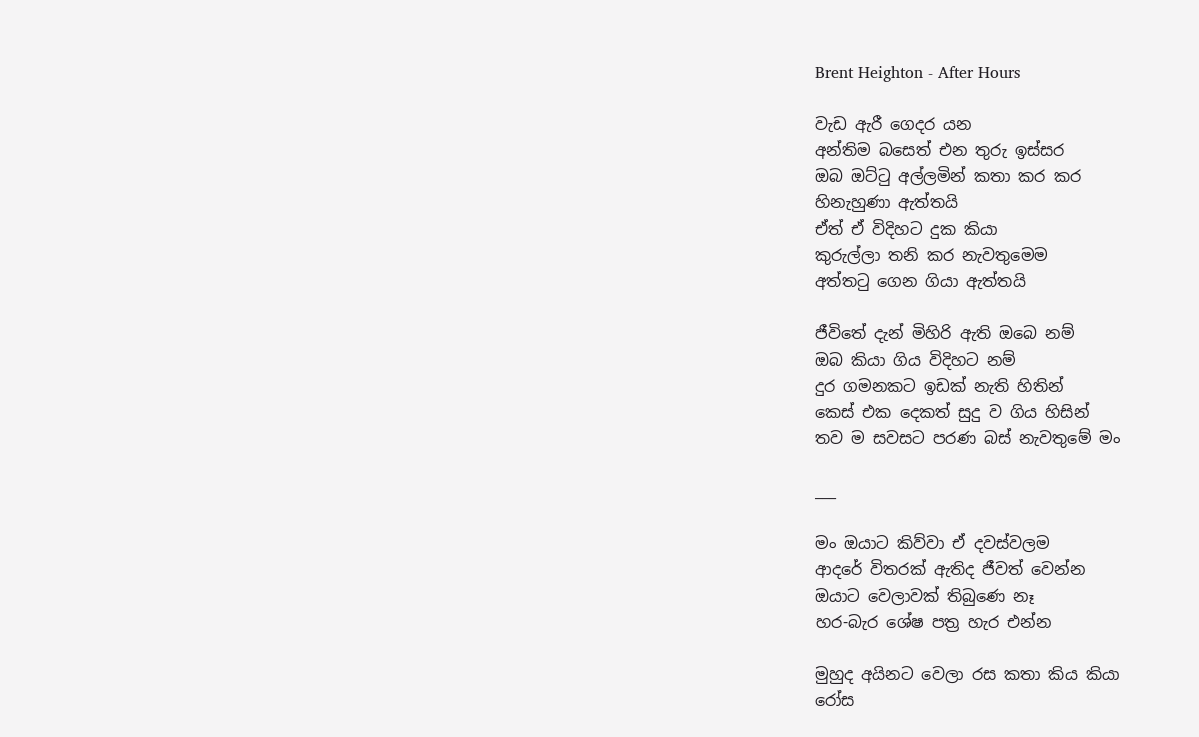Brent Heighton - After Hours

වැඩ ඇරී ගෙදර යන
අන්තිම බසෙත් එන තුරු ඉස්සර
ඔබ ඔට්ටු අල්ලමින් කතා කර කර
හිනැහුණා ඇත්තයි
ඒත් ඒ විදිහට දුක කියා
කුරුල්ලා තනි කර නැවතුමෙම
අත්තටු ගෙන ගියා ඇත්තයි

ජීවිතේ දැන් මිහිරි ඇති ඔබෙ නම්
ඔබ කියා ගිය විදිහට නම්
දුර ගමනකට ඉඩක් නැති හිතින්
කෙස් එක දෙකත් සුදු ව ගිය හිසින්
තව ම සවසට පරණ බස් නැවතුමේ මං

___

මං ඔයාට කිව්වා ඒ දවස්වලම
ආදරේ විතරක් ඇතිද ජීවත් වෙන්න
ඔයාට වෙලාවක් තිබුණෙ නෑ
හර-බැර ශේෂ පත්‍ර හැර එන්න

මුහුද අයිනට වෙලා රස කතා කිය කියා
රෝස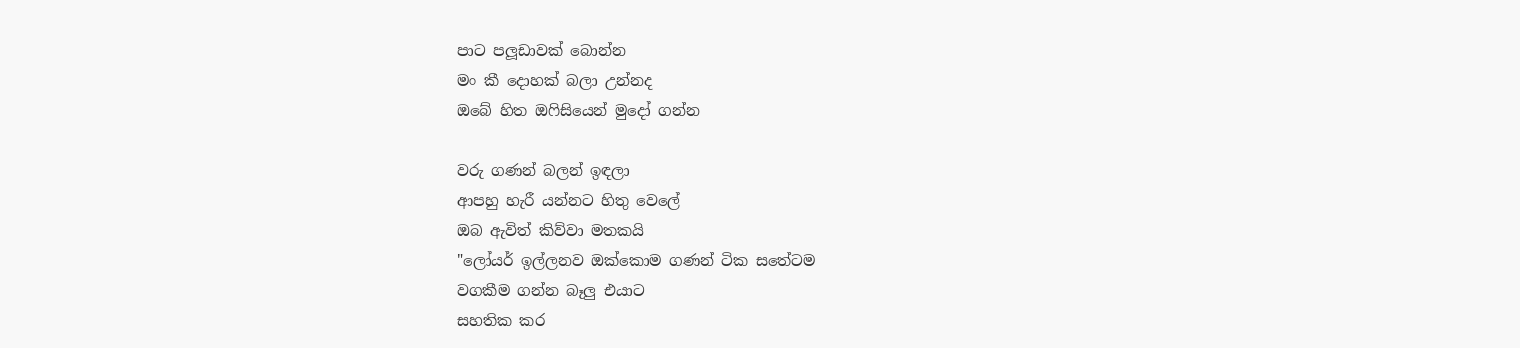පාට පලූඩාවක් බොන්න
මං කී දොහක් බලා උන්නද
ඔබේ හිත ඔෆිසියෙන් මුදෝ ගන්න

වරු ගණන් බලන් ඉඳලා
ආපහු හැරී යන්නට හිතු වෙලේ
ඔබ ඇවිත් කිව්වා මතකයි
"ලෝයර් ඉල්ලනව ඔක්කොම ගණන් ටික සතේටම
වගකීම ගන්න බෑලු එයාට
සහතික කර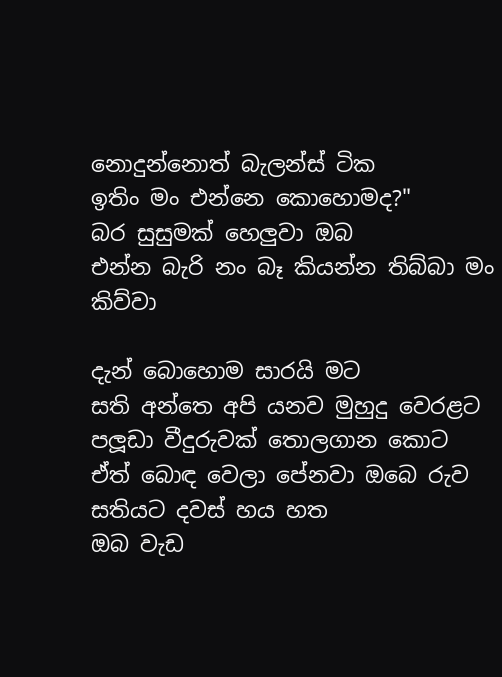නොදුන්නොත් බැලන්ස් ටික
ඉතිං මං එන්නෙ කොහොමද?"
බර සුසුමක් හෙලුවා ඔබ
එන්න බැරි නං බෑ කියන්න තිබ්බා මං කිව්වා

දැන් බොහොම සාරයි මට
සති අන්තෙ අපි යනව මුහුදු වෙරළට
පලූඩා වීදුරුවක් තොලගාන කොට
ඒත් බොඳ වෙලා පේනවා ඔබෙ රුව
සතියට දවස් හය හත
ඔබ වැඩ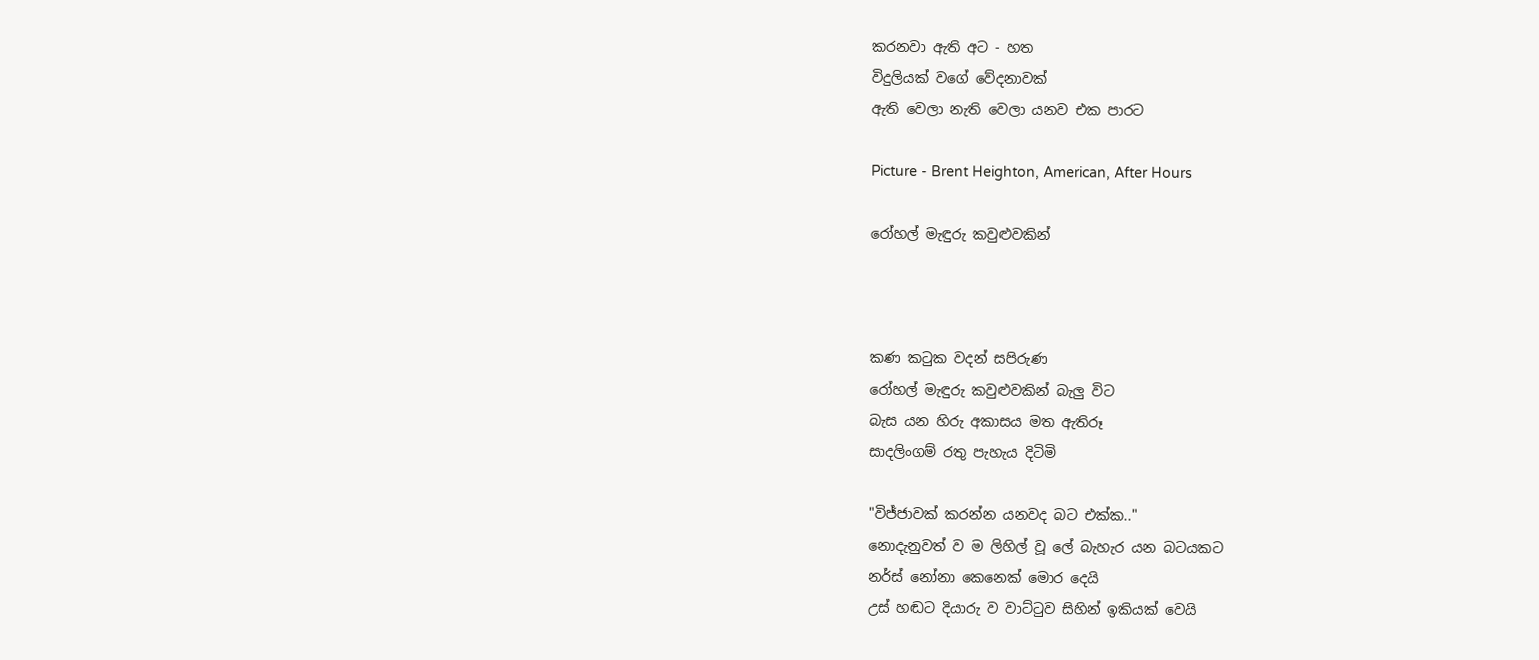කරනවා ඇති අට - හත
විදුලියක් වගේ වේදනාවක්
ඇති වෙලා නැති වෙලා යනව එක පාරට

Picture - Brent Heighton, American, After Hours

රෝහල් මැඳුරු කවුළුවකින්



කණ කටුක වදන් සපිරුණ
රෝහල් මැඳුරු කවුළුවකින් බැලු විට
බැස යන හිරු අකාසය මත ඇතිරූ
සාදලිංගම් රතු පැහැය දිටිමි

"විජ්ජාවක් කරන්න යනවද බට එක්ක.."
නොදැනුවත් ව ම ලිහිල් වූ ලේ බැහැර යන බටයකට
නර්ස් නෝනා කෙනෙක් මොර දෙයි
උස් හඬට දියාරු ව වාට්ටුව සිහින් ඉකියක් වෙයි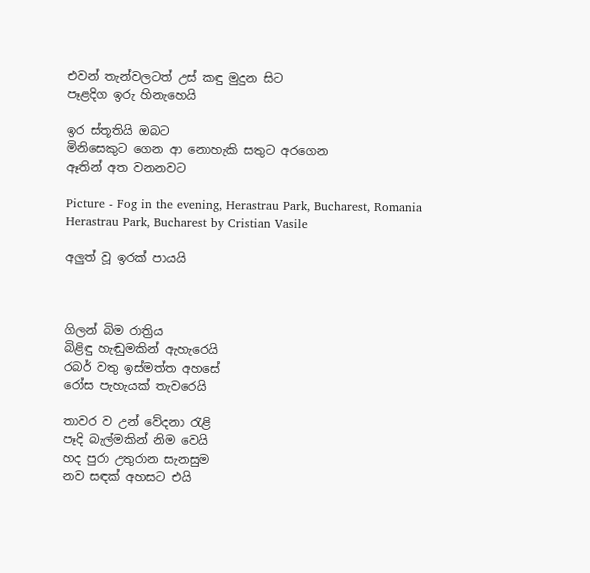එවන් තැන්වලටත් උස් කඳු මුදුන සිට
පෑළදිග ඉරු හිනැහෙයි

ඉර ස්තූතියි ඔබට
මිනිසෙකුට ගෙන ආ නොහැකි සතුට අරගෙන
ඈතින් අත වනනවට

Picture - Fog in the evening, Herastrau Park, Bucharest, Romania Herastrau Park, Bucharest by Cristian Vasile

අලුත් වූ ඉරක් පායයි



ගිලන් බිම රාත්‍රිය
බිළිඳු හැඬුමකින් ඇහැරෙයි
රබර් වතු ඉස්මත්ත අහසේ
රෝස පැහැයක් තැවරෙයි

තාවර ව උන් වේදනා රැළි
පෑදි බැල්මකින් නිම වෙයි
හද පුරා උතුරාන සැනසුම
නව සඳක් අහසට එයි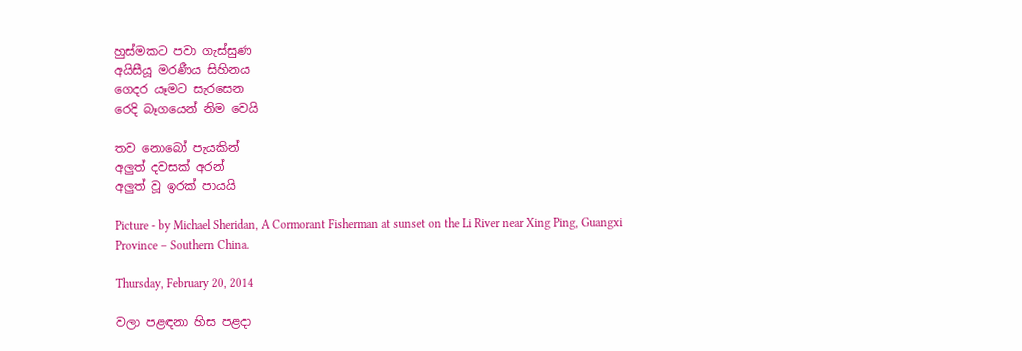හුස්මකට පවා ගැස්සුණ
අයිසීයූ මරණීය සිහිනය
ගෙදර යෑමට සැරසෙන
රෙදි බෑගයෙන් නිම වෙයි

තව නොබෝ පැයකින්
අලුත් දවසක් අරන්
අලුත් වූ ඉරක් පායයි

Picture - by Michael Sheridan, A Cormorant Fisherman at sunset on the Li River near Xing Ping, Guangxi Province – Southern China.

Thursday, February 20, 2014

වලා පළඳනා හිස පළදා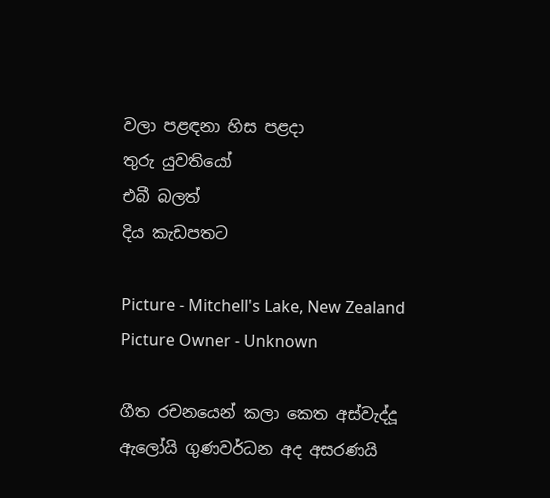වලා පළඳනා හිස පළදා
තුරු යුවතියෝ
එබී බලත්
දිය කැඩපතට

Picture - Mitchell's Lake, New Zealand
Picture Owner - Unknown

ගීත රචනයෙන් කලා කෙත අස්වැද්දූ ඇලෝයි ගුණවර්ධන අද අසරණයි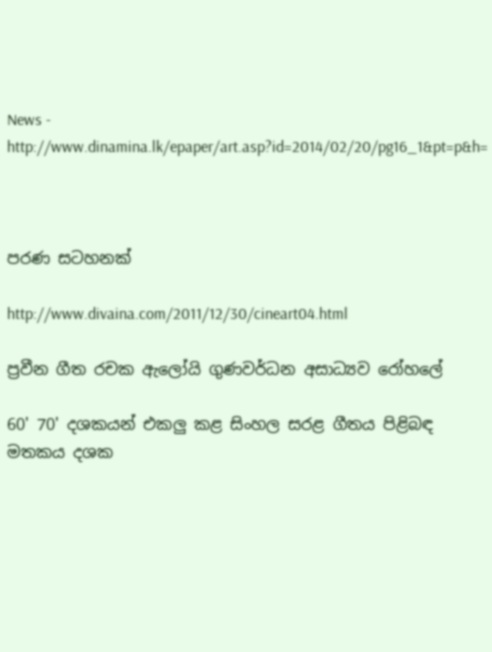News - http://www.dinamina.lk/epaper/art.asp?id=2014/02/20/pg16_1&pt=p&h=



පරණ සටහනක්

http://www.divaina.com/2011/12/30/cineart04.html

ප්‍රවීන ගීත රචක ඇලෝයි ගුණවර්ධන අසාධ්‍යව රෝහලේ

60' 70' දශකයන් එකලු කළ සිංහල සරළ ගීතය පිළිබඳ මතකය දශක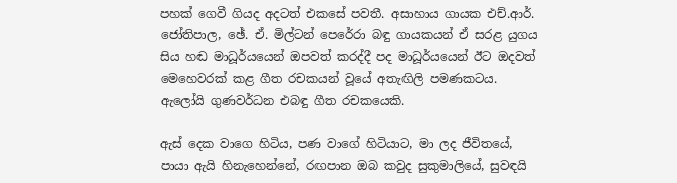පහක්‌ ගෙවී ගියද අදටත් එකසේ පවතී. අසාහාය ගායක එච්.ආර්. ජෝතිපාල, ඡේ. ඒ. මිල්ටන් පෙරේරා බඳු ගායකයන් ඒ සරළ යුගය සිය හඬ මාධූර්යයෙන් ඔපවත් කරද්දී පද මාධූර්යයෙන් ඊට ඔදවත් මෙහෙවරක්‌ කළ ගීත රචකයන් වූයේ අතැඟිලි පමණකටය. ඇලෝයි ගුණවර්ධන එබඳු ගීත රචකයෙකි.

ඇස්‌ දෙක වාගෙ හිටිය, පණ වාගේ හිටියාට, මා ලද ජීවිතයේ, පායා ඇයි හිනැහෙන්නේ, රඟපාන ඔබ කවුද සුකුමාලියේ, සුවඳයි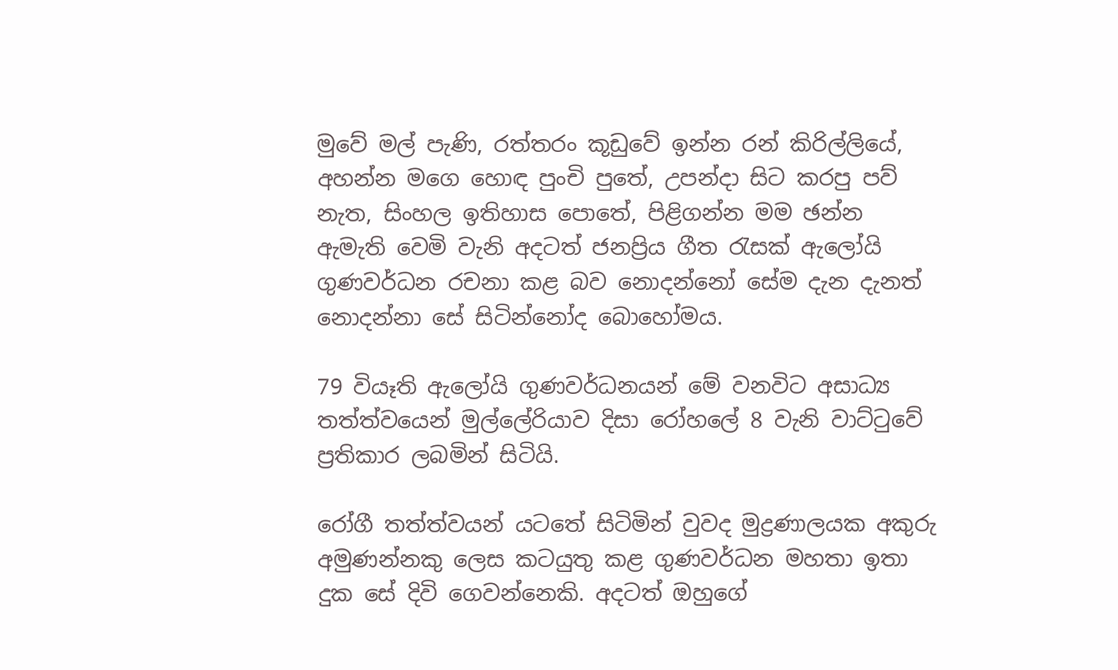මුවේ මල් පැණි, රත්තරං කූඩුවේ ඉන්න රන් කිරිල්ලියේ, අහන්න මගෙ හොඳ පුංචි පුතේ, උපන්දා සිට කරපු පව් නැත, සිංහල ඉතිහාස පොතේ, පිළිගන්න මම ඡන්න ඇමැති වෙමි වැනි අදටත් ජනප්‍රිය ගීත රැසක්‌ ඇලෝයි ගුණවර්ධන රචනා කළ බව නොදන්නෝ සේම දැන දැනත් නොදන්නා සේ සිටින්නෝද බොහෝමය.

79 වියෑති ඇලෝයි ගුණවර්ධනයන් මේ වනවිට අසාධ්‍ය තත්ත්වයෙන් මුල්ලේරියාව දිසා රෝහලේ 8 වැනි වාට්‌ටුවේ ප්‍රතිකාර ලබමින් සිටියි.

රෝගී තත්ත්වයන් යටතේ සිටිමින් වුවද මුද්‍රණාලයක අකුරු අමුණන්නකු ලෙස කටයුතු කළ ගුණවර්ධන මහතා ඉතා දුක සේ දිවි ගෙවන්නෙකි. අදටත් ඔහුගේ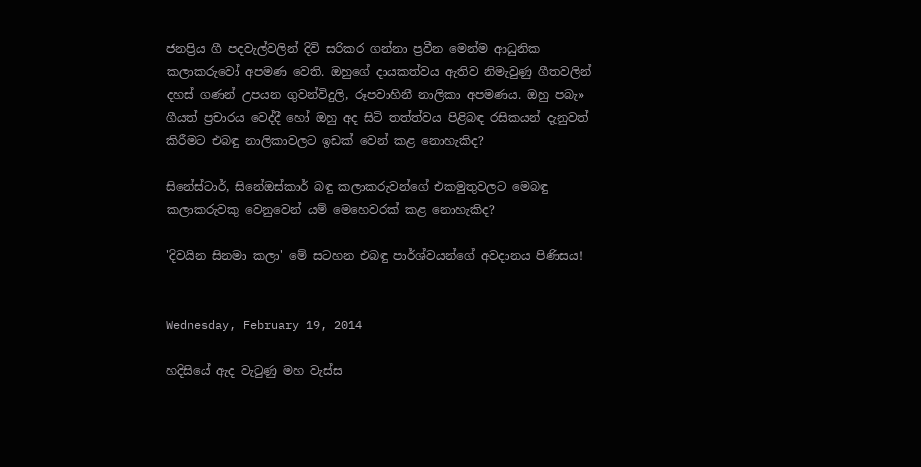ජනප්‍රිය ගී පදවැල්වලින් දිවි සරිකර ගන්නා ප්‍රවීන මෙන්ම ආධුනික කලාකරුවෝ අපමණ වෙති. ඔහුගේ දායකත්වය ඇතිව නිමැවුණු ගීතවලින් දහස්‌ ගණන් උපයන ගුවන්විදුලි, රූපවාහිනී නාලිකා අපමණය. ඔහු පබැ» ගීයත් ප්‍රචාරය වෙද්දී හෝ ඔහු අද සිටි තත්ත්වය පිළිබඳ රසිකයන් දැනුවත් කිරීමට එබඳු නාලිකාවලට ඉඩක්‌ වෙන් කළ නොහැකිද?

සිනේස්‌ටාර්, සිනේඔස්‌කාර් බඳු කලාකරුවන්ගේ එකමුතුවලට මෙබඳු කලාකරුවකු වෙනුවෙන් යම් මෙහෙවරක්‌ කළ නොහැකිද?

'දිවයින සිනමා කලා' මේ සටහන එබඳු පාර්ශ්වයන්ගේ අවදානය පිණිසය!


Wednesday, February 19, 2014

හදිසියේ ඇද වැටුණු මහ වැස්ස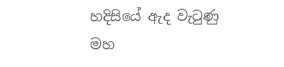හදිසියේ ඇද වැටුණු
මහ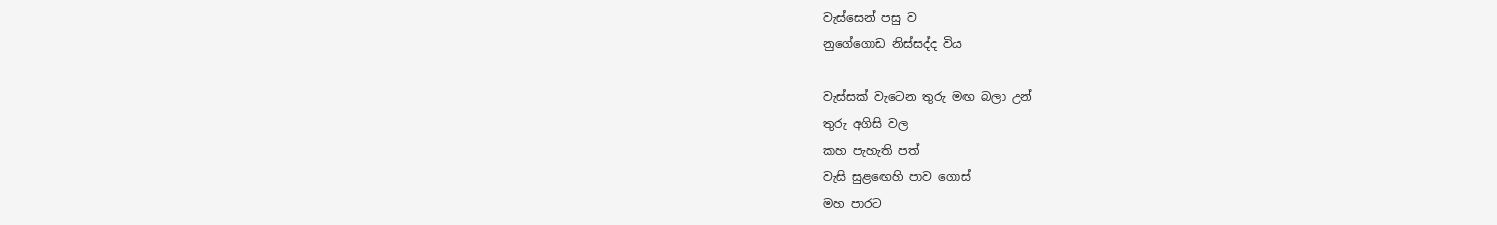වැස්සෙන් පසු ව
නුගේගොඩ නිස්සද්ද විය

වැස්සක් වැටෙන තුරු මඟ බලා උන්
තුරු අගිසි වල
කහ පැහැති පත්
වැසි සුළඟෙහි පාව ගොස්
මහ පාරට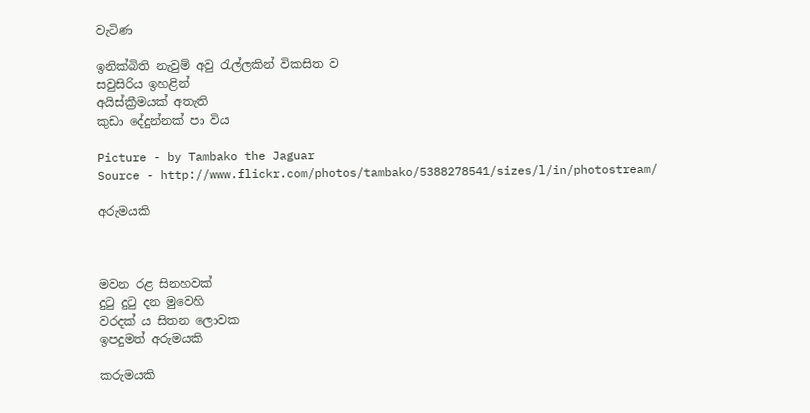වැටිණ

ඉනික්බිති නැවුම් අවු රැල්ලකින් විකසිත ව
සවුසිරිය ඉහළින්
අයිස්ක්‍රීමයක් අතැති
කුඩා දේදුන්නක් පා විය

Picture - by Tambako the Jaguar
Source - http://www.flickr.com/photos/tambako/5388278541/sizes/l/in/photostream/

අරුමයකි



මවන රළ සිනහවක්
දුටු දුටු දන මුවෙහි
වරදක් ය සිතන ලොවක
ඉපදුමත් අරුමයකි

කරුමයකි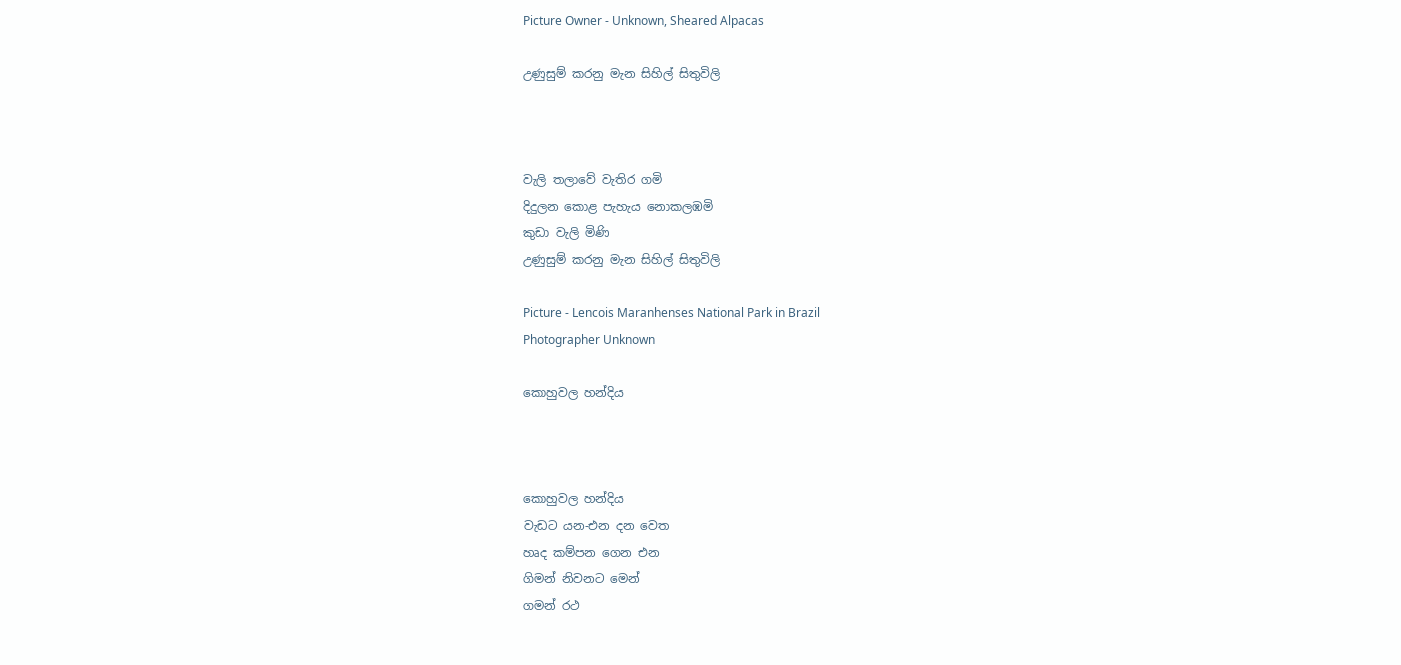Picture Owner - Unknown, Sheared Alpacas

උණුසුම් කරනු මැන සිහිල් සිතුවිලි



වැලි තලාවේ වැතිර ගමි
දිදුලන කොළ පැහැය නොකලඹමි
කුඩා වැලි මිණි
උණුසුම් කරනු මැන සිහිල් සිතුවිලි

Picture - Lencois Maranhenses National Park in Brazil
Photographer Unknown

කොහුවල හන්දිය



කොහුවල හන්දිය
වැඩට යන-එන දන වෙත
හෘද කම්පන ගෙන එන
ගිමන් නිවනට මෙන්
ගමන් රථ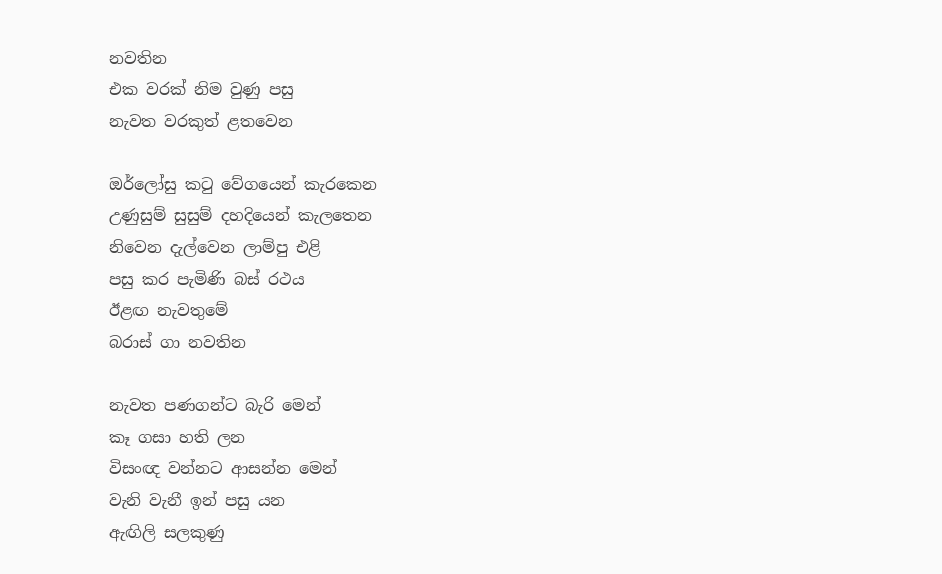නවතින
එක වරක් නිම වුණු පසු
නැවත වරකුත් ළතවෙන

ඔර්ලෝසු කටු වේගයෙන් කැරකෙන
උණුසුම් සුසුම් දහදියෙන් කැලතෙන
නිවෙන දැල්වෙන ලාම්පු එළි
පසු කර පැමිණි බස් රථය
ඊළඟ නැවතුමේ
බරාස් ගා නවතින

නැවත පණගන්ට බැරි මෙන්
කෑ ගසා හති ලන
විසංඥ වන්නට ආසන්න මෙන්
වැනි වැනී ඉන් පසු යන
ඇඟිලි සලකුණු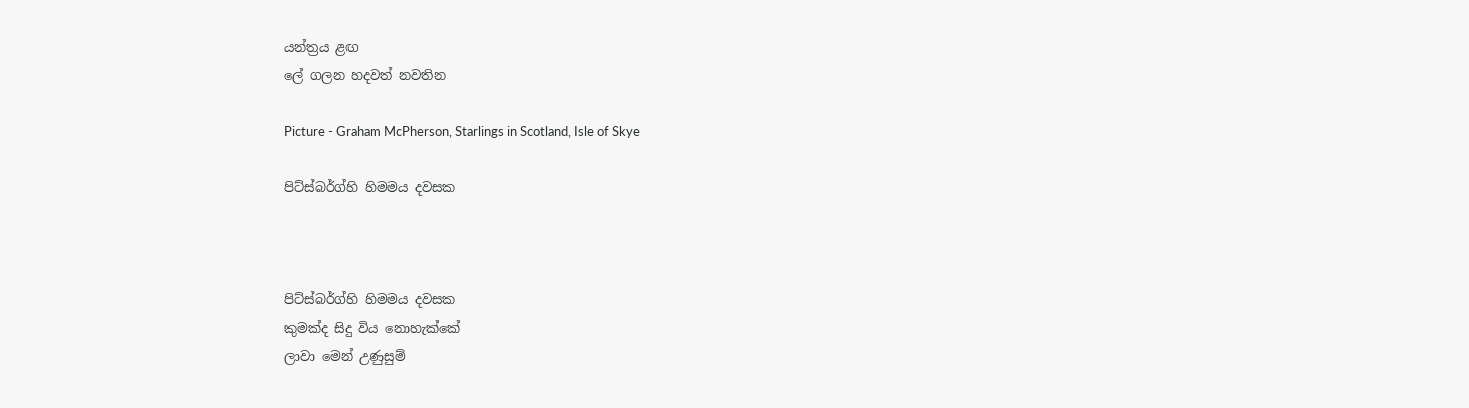යන්ත්‍රය ළඟ
ලේ ගලන හදවත් නවතින

Picture - Graham McPherson, Starlings in Scotland, Isle of Skye

පිට්ස්බර්ග්හි හිමමය දවසක



පිට්ස්බර්ග්හි හිමමය දවසක
කුමක්ද සිදු විය නොහැක්කේ
ලාවා මෙන් උණුසුම්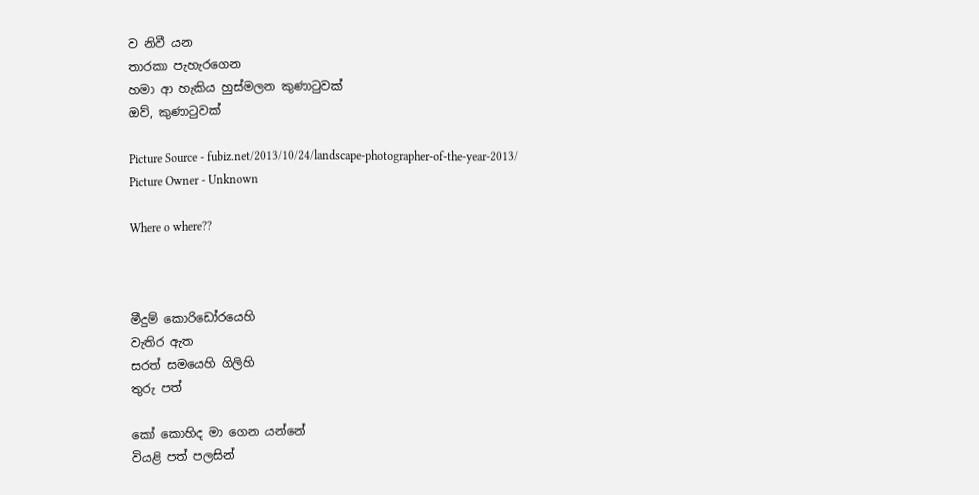ව නිවී යන
තාරකා පැහැරගෙන
හමා ආ හැකිය හුස්මලන කුණාටුවක්
ඔව්, කුණාටුවක්

Picture Source - fubiz.net/2013/10/24/landscape-photographer-of-the-year-2013/
Picture Owner - Unknown

Where o where??



මීදුම් කොරිඩෝරයෙහි
වැතිර ඇත
සරත් සමයෙහි ගිලිහි
තුරු පත්

කෝ කොහිද මා ගෙන යන්නේ
වියළි පත් පලසින්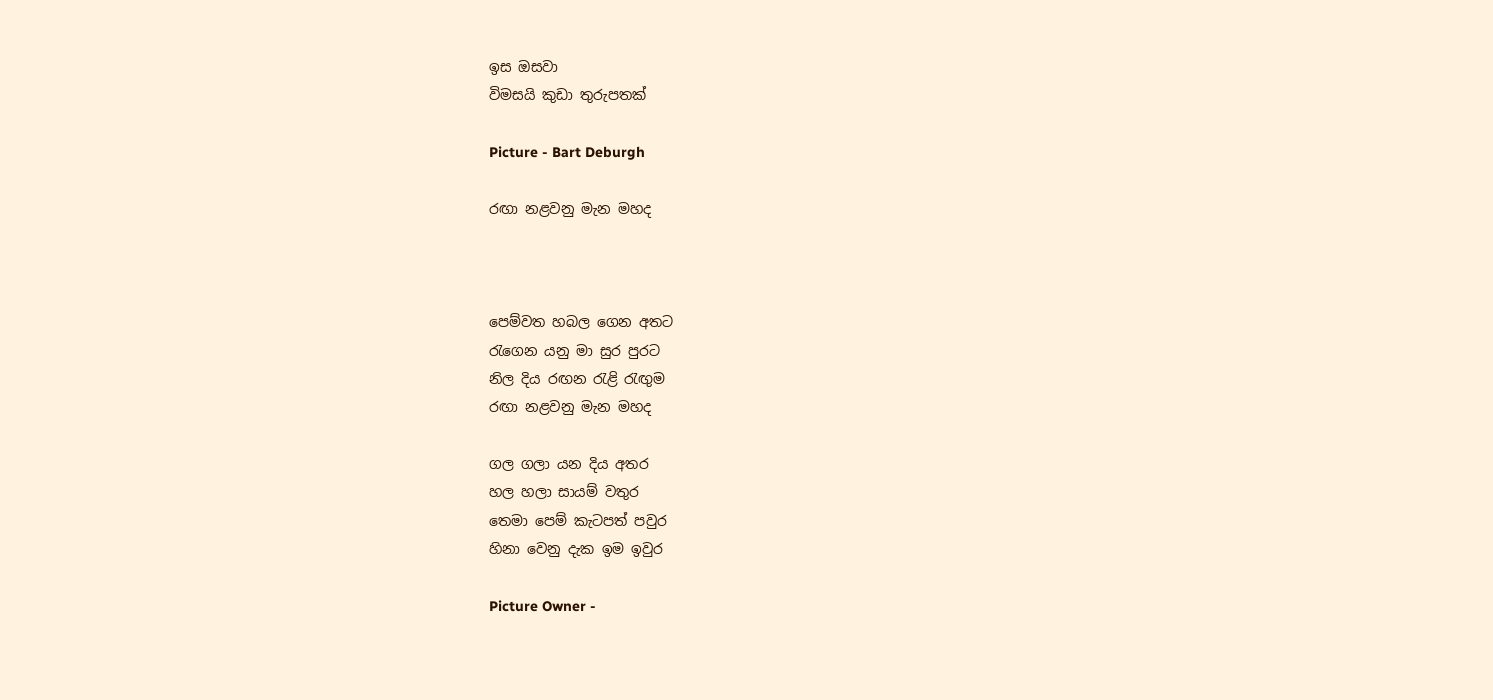ඉස ඔසවා
විමසයි කුඩා තුරුපතක්

Picture - Bart Deburgh

රඟා නළවනු මැන මහද



පෙම්වත හබල ගෙන අතට
රැගෙන යනු මා සුර පුරට
නිල දිය රඟන රැළි රැඟුම
රඟා නළවනු මැන මහද

ගල ගලා යන දිය අතර
හල හලා සායම් වතුර
තෙමා පෙම් කැටපත් පවුර
හිනා වෙනු දැක ඉම ඉවුර

Picture Owner -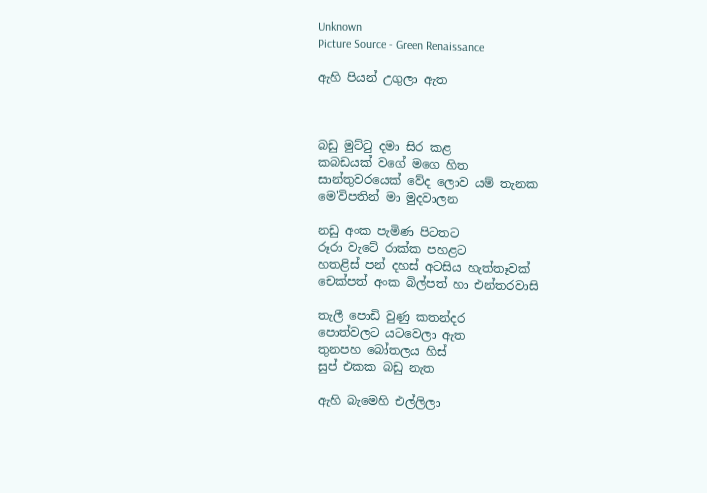Unknown
Picture Source - Green Renaissance

ඇහි පියන් උගුලා ඇත



බඩු මුට්ටු දමා සිර කළ
කබඩයක් වගේ මගෙ හිත
සාන්තුවරයෙක් වේද ලොව යම් තැනක
මෙ'විපතින් මා මුදවාලන

නඩු අංක පැමිණ පිටතට
රූරා වැටේ රාක්ක පහළට
හතළිස් පන් දහස් අටසිය හැත්තෑවක්
චෙක්පත් අංක බිල්පත් හා එන්තරවාසි

තැලී පොඩි වුණු කතන්දර
පොත්වලට යටවෙලා ඇත
තුනපහ බෝතලය හිස්
සුප් එකක බඩු නැත

ඇහි බැමෙහි එල්ලිලා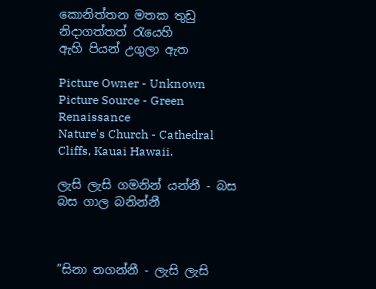කොනිත්තන මතක තුඩු
නිදාගත්තත් රැයෙහි
ඇහි පියන් උගුලා ඇත

Picture Owner - Unknown
Picture Source - Green Renaissance
Nature's Church - Cathedral Cliffs, Kauai Hawaii.

ලැසි ලැසි ගමනින් යන්නී - බස බස ගාල බනින්නී



”සිනා නගන්නී - ලැසි ලැසි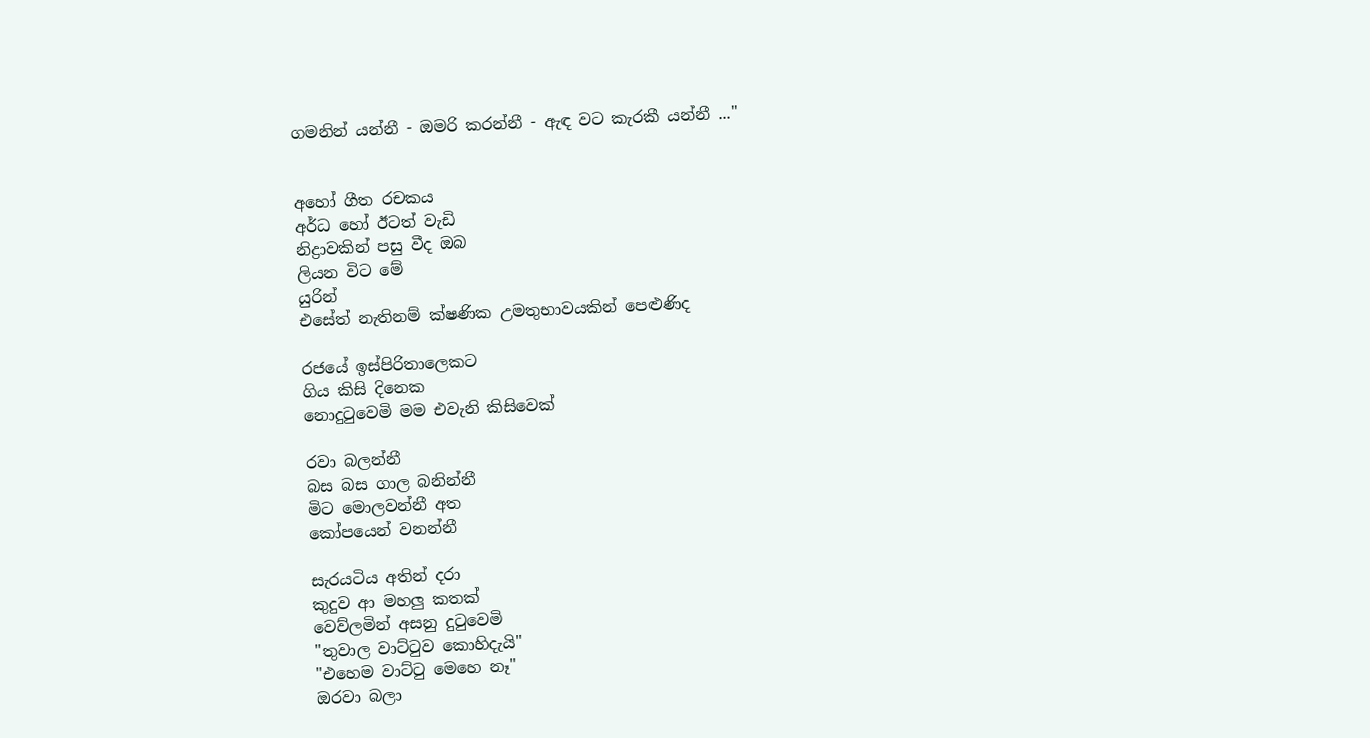ගමනින් යන්නී - ඔමරි කරන්නී - ඇඳ වට කැරකී යන්නී ..."


අහෝ ගීත රචකය
අර්ධ හෝ ඊටත් වැඩි
නිද්‍රාවකින් පසු වීද ඔබ
ලියන විට මේ
යුරින්
එසේත් නැතිනම් ක්ෂණික උමතුභාවයකින් පෙළුණිද

රජයේ ඉස්පිරිතාලෙකට
ගිය කිසි දිනෙක
නොදුටුවෙමි මම එවැනි කිසිවෙක්

රවා බලන්නී
බස බස ගාල බනින්නී
මිට මොලවන්නී අත
කෝපයෙන් වනන්නී

සැරයටිය අතින් දරා
කුදුව ආ මහලු කතක්
වෙව්ලමින් අසනු දුටුවෙමි
"තුවාල වාට්ටුව කොහිදැයි"
"එහෙම වාට්ටු මෙහෙ නෑ"
ඔරවා බලා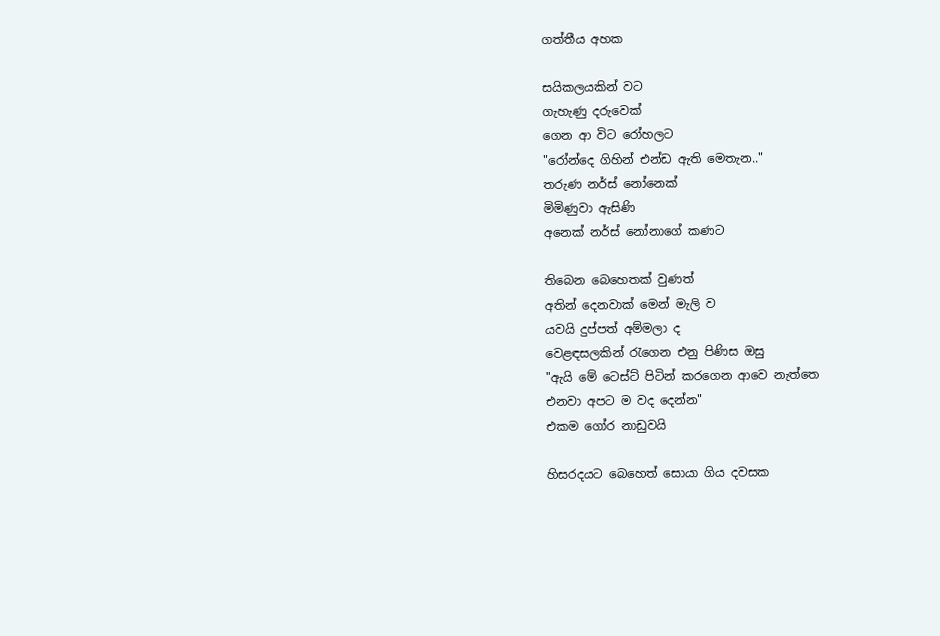ගත්තීය අහක

සයිකලයකින් වට
ගැහැණු දරුවෙක්
ගෙන ආ විට රෝහලට
"රෝන්දෙ ගිහින් එන්ඩ ඇති මෙතැන.."
තරුණ නර්ස් නෝනෙක්
මිමිණුවා ඇසිණි
අනෙක් නර්ස් නෝනාගේ කණට

තිබෙන බෙහෙතක් වුණත්
අතින් දෙනවාක් මෙන් මැලි ව
යවයි දුප්පත් අම්මලා ද
වෙළඳසලකින් රැගෙන එනු පිණිස ඔසු
"ඇයි මේ ටෙස්ට් පිටින් කරගෙන ආවෙ නැත්තෙ
එනවා අපට ම වද දෙන්න"
එකම ගෝර නාඩුවයි

හිසරදයට බෙහෙත් සොයා ගිය දවසක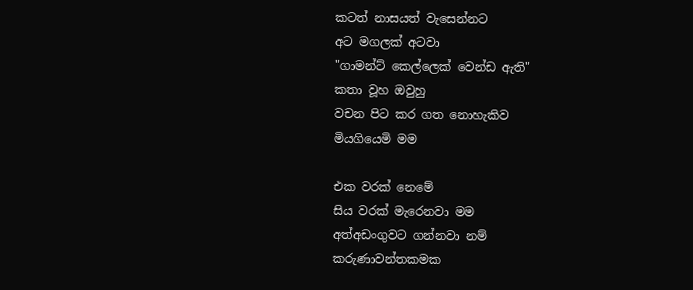කටත් නාසයත් වැසෙන්නට
අට මගලක් අටවා
"ගාමන්ට් කෙල්ලෙක් වෙන්ඩ ඇති"
කතා වූහ ඔවුහු
වචන පිට කර ගත නොහැකිව
මියගියෙමි මම

එක වරක් නෙමේ
සිය වරක් මැරෙනවා මම
අත්අඩංගුවට ගන්නවා නම්
කරුණාවන්තකමක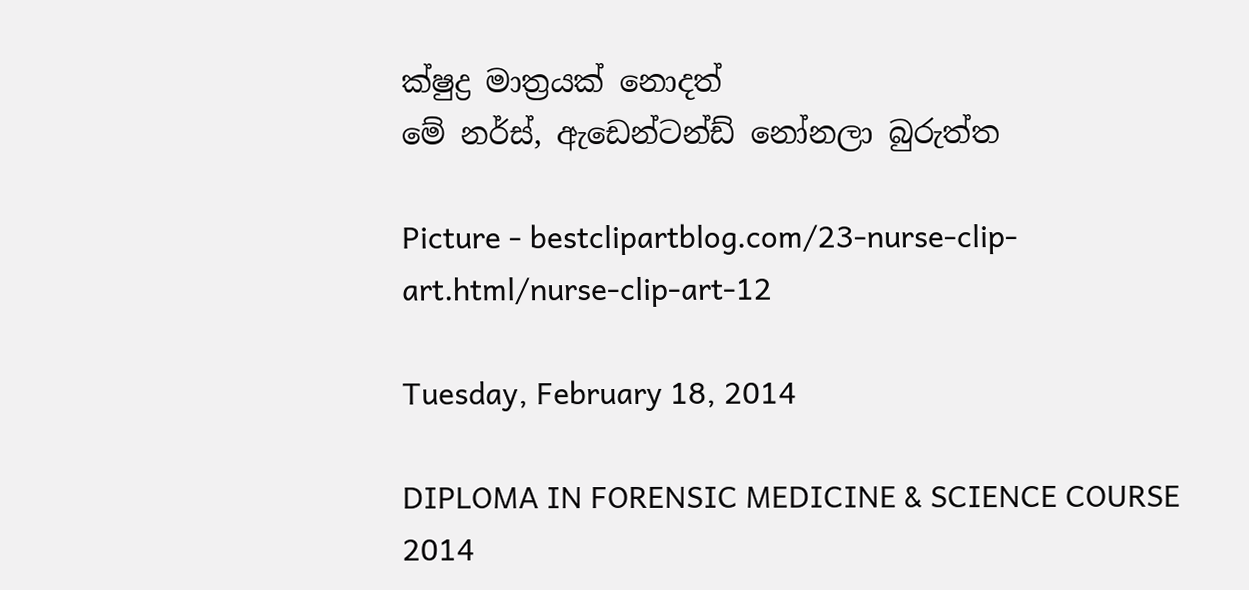ක්ෂුද්‍ර මාත්‍රයක් නොදත්
මේ නර්ස්, ඇඩෙන්ටන්ඩ් නෝනලා බුරුත්ත

Picture - bestclipartblog.com/23-nurse-clip-art.html/nurse-clip-art-12

Tuesday, February 18, 2014

DIPLOMA IN FORENSIC MEDICINE & SCIENCE COURSE 2014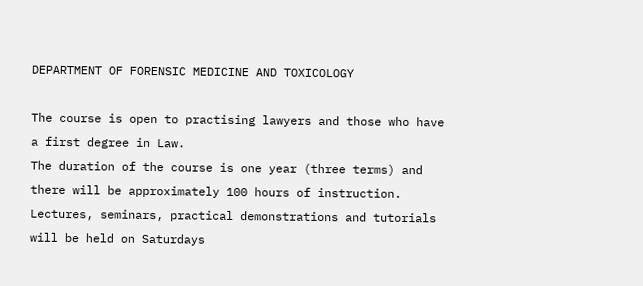DEPARTMENT OF FORENSIC MEDICINE AND TOXICOLOGY

The course is open to practising lawyers and those who have a first degree in Law.
The duration of the course is one year (three terms) and there will be approximately 100 hours of instruction. Lectures, seminars, practical demonstrations and tutorials will be held on Saturdays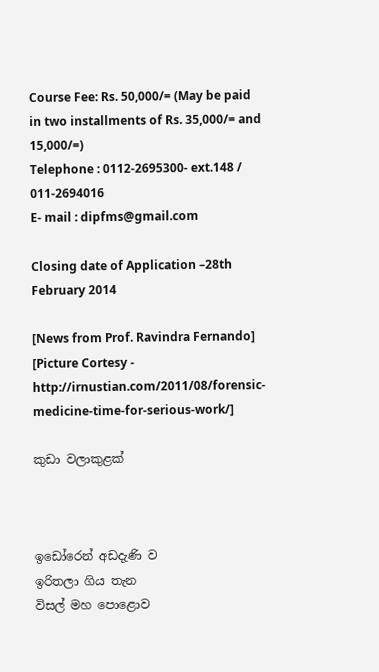Course Fee: Rs. 50,000/= (May be paid in two installments of Rs. 35,000/= and 15,000/=)
Telephone : 0112-2695300- ext.148 / 011-2694016
E- mail : dipfms@gmail.com

Closing date of Application –28th February 2014

[News from Prof. Ravindra Fernando] [Picture Cortesy - http://irnustian.com/2011/08/forensic-medicine-time-for-serious-work/]

කුඩා වලාකුළක්



ඉඩෝරෙන් අඩදැණි ව
ඉරිතලා ගිය තැන
විසල් මහ පොළොව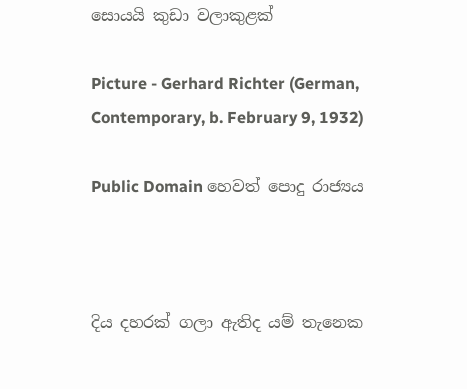සොයයි කුඩා වලාකුළක්

Picture - Gerhard Richter (German, Contemporary, b. February 9, 1932)

Public Domain හෙවත් පොදු රාජ්‍යය



දිය දහරක් ගලා ඇතිද යම් තැනෙක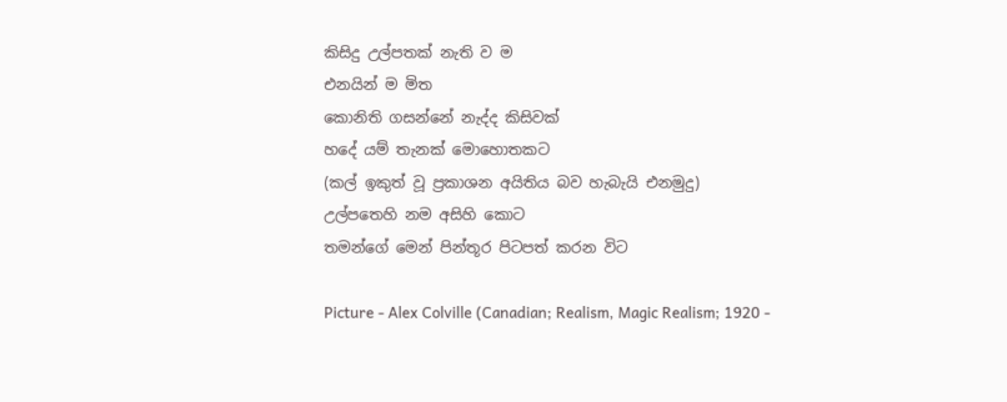කිසිදු උල්පතක් නැති ව ම
එනයින් ම මිත
කොනිති ගසන්නේ නැද්ද කිසිවක්
හදේ යම් තැනක් මොහොතකට
(කල් ඉකුත් වූ ප්‍රකාශන අයිතිය බව හැබැයි එනමුදු)
උල්පතෙහි නම අසිහි කොට
තමන්ගේ මෙන් පින්තූර පිටපත් කරන විට

Picture - Alex Colville (Canadian; Realism, Magic Realism; 1920 -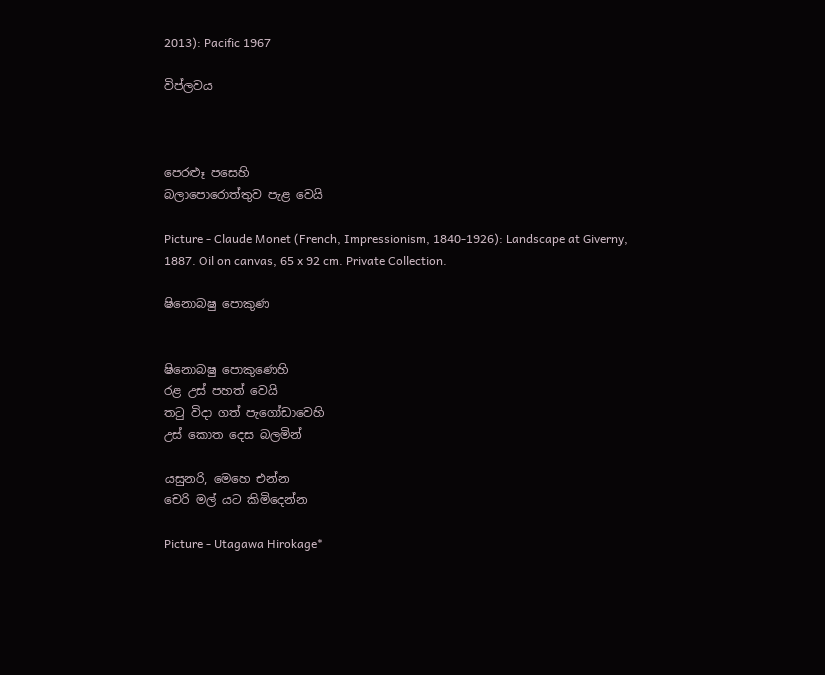2013): Pacific 1967

විප්ලවය



පෙරළුෑ පසෙහි
බලාපොරොත්තුව පැළ වෙයි

Picture - Claude Monet (French, Impressionism, 1840-1926): Landscape at Giverny, 1887. Oil on canvas, 65 x 92 cm. Private Collection.

ෂිනොබෂු පොකුණ


ෂිනොබෂු පොකුණෙහි
රළ උස් පහත් වෙයි
තටු විදා ගත් පැගෝඩාවෙහි
උස් කොත දෙස බලමින්

යසුනරි, මෙහෙ එන්න
චෙරි මල් යට කිමිදෙන්න

Picture - Utagawa Hirokage*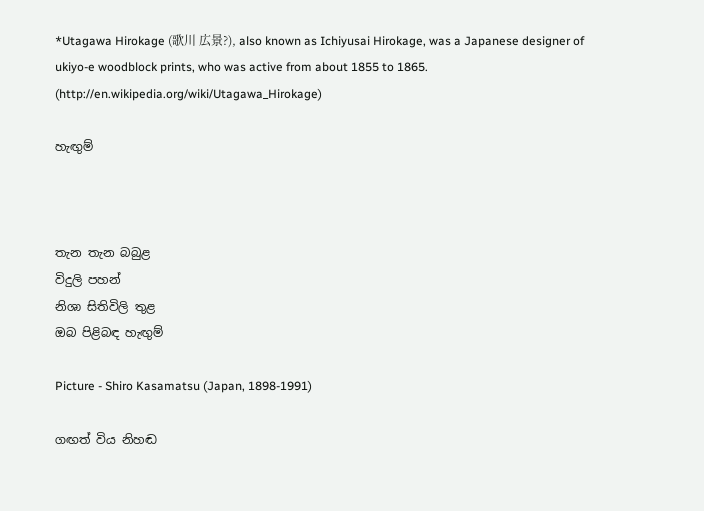*Utagawa Hirokage (歌川 広景?), also known as Ichiyusai Hirokage, was a Japanese designer of ukiyo-e woodblock prints, who was active from about 1855 to 1865. (http://en.wikipedia.org/wiki/Utagawa_Hirokage)

හැඟුම්



තැන තැන බබුළ
විදුලි පහන්
නිශා සිතිවිලි තුළ
ඔබ පිළිබඳ හැඟුම්

Picture - Shiro Kasamatsu (Japan, 1898-1991)

ගඟත් විය නිහඬ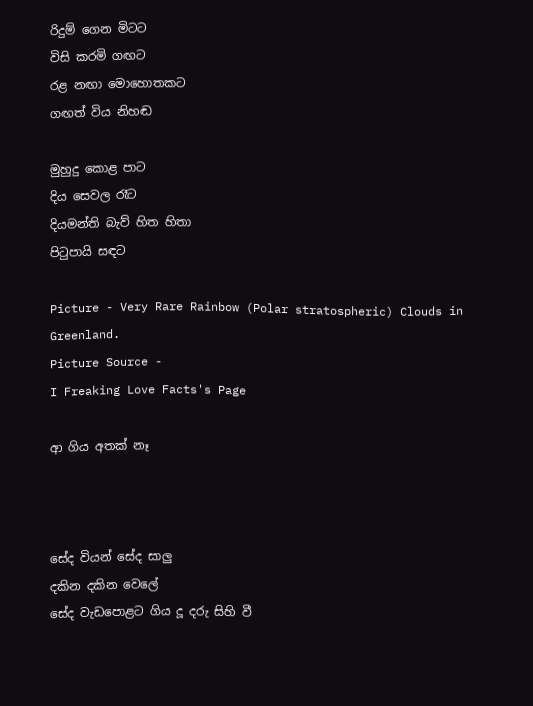රිදුම් ගෙන මිටට
විසි කරමි ගඟට
රළ නඟා මොහොතකට
ගඟත් විය නිහඬ

මුහුදු කොළ පාට
දිය සෙවල රෑට
දියමන්ති බැව් හිත හිතා
පිටුපායි සඳට

Picture - Very Rare Rainbow (Polar stratospheric) Clouds in Greenland.
Picture Source -
I Freaking Love Facts's Page

ආ ගිය අතක් නෑ



සේද වියන් සේද සාලු
දකින දකින වෙලේ
සේද වැඩපොළට ගිය දූ දරු සිහි වී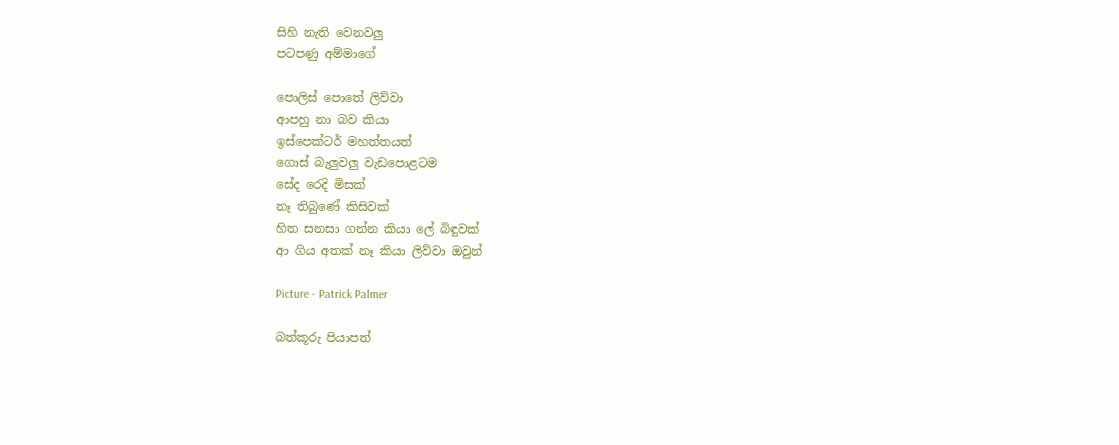සිහි නැති වෙනවලු
පටපණු අම්මාගේ

පොලිස් පොතේ ලිව්වා
ආපහු නා බව කියා
ඉස්පෙක්ටර් මහත්තයත්
ගොස් බැලුවලු වැඩපොළටම
සේද රෙදි මිසක්
නෑ තිබුණේ කිසිවක්
හිත සනසා ගන්න කියා ලේ බිඳුවක්
ආ ගිය අතක් නෑ කියා ලිව්වා ඔවුන්

Picture - Patrick Palmer

බත්කූරු පියාපත්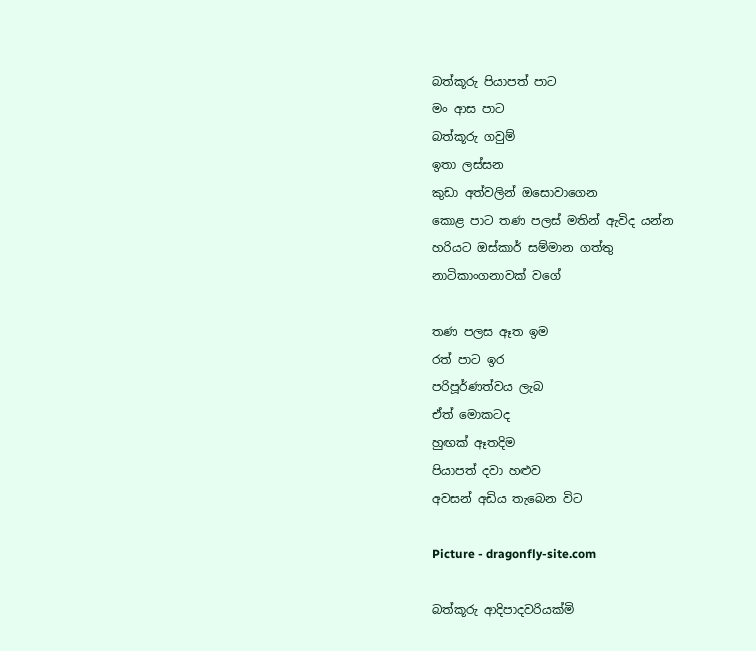බත්කූරු පියාපත් පාට
මං ආස පාට
බත්කූරු ගවුම්
ඉතා ලස්සන
කුඩා අත්වලින් ඔසොවාගෙන
කොළ පාට තණ පලස් මතින් ඇවිද යන්න
හරියට ඔස්කාර් සම්මාන ගත්තු
නාටිකාංගනාවක් වගේ

තණ පලස ඈත ඉම
රත් පාට ඉර
පරිපූර්ණත්වය ලැබ
ඒත් මොකටද
හුඟක් ඈතදිම
පියාපත් දවා හළුව
අවසන් අඩිය තැබෙන විට

Picture - dragonfly-site.com

බත්කූරු ආදිපාදවරියක්මි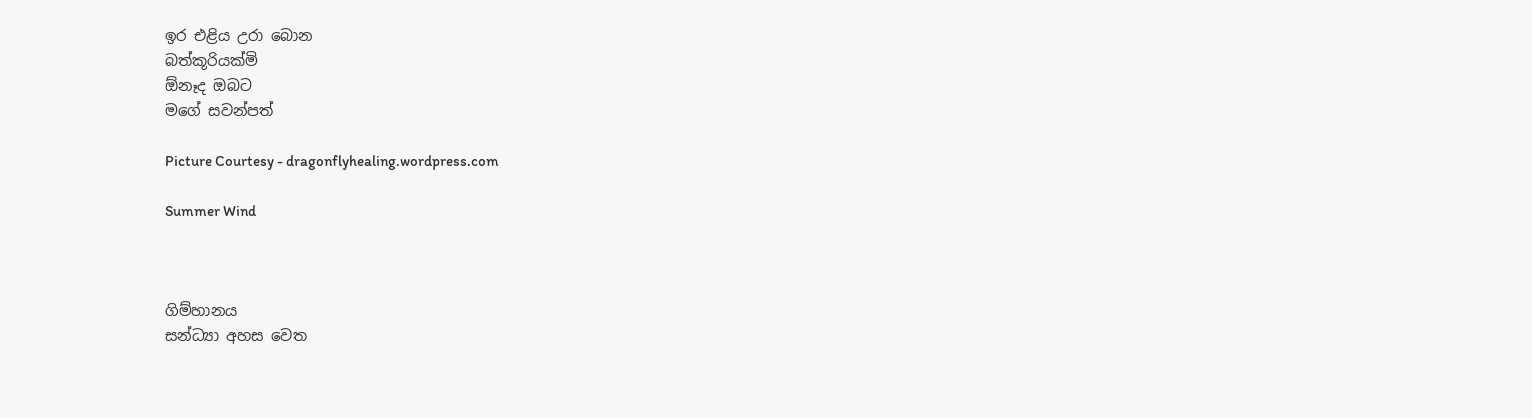ඉර එළිය උරා බොන
බත්කූරියක්මි
ඕනෑද ඔබට
මගේ සවන්පත්

Picture Courtesy - dragonflyhealing.wordpress.com

Summer Wind



ගිම්හානය
සන්ධ්‍යා අහස වෙත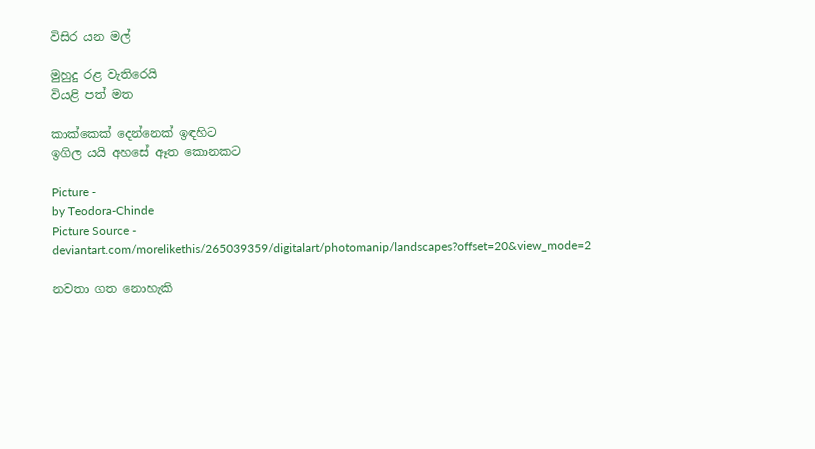විසිර යන මල්

මුහුදු රළ වැතිරෙයි
වියළි පත් මත

කාක්කෙක් දෙන්නෙක් ඉඳහිට
ඉගිල යයි අහසේ ඈත කොනකට

Picture -
by Teodora-Chinde
Picture Source - deviantart.com/morelikethis/265039359/digitalart/photomanip/landscapes?offset=20&view_mode=2

නවතා ගත නොහැකි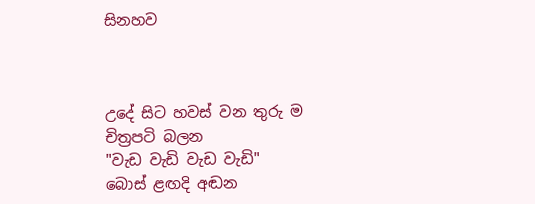සිනහව



උදේ සිට හවස් වන තුරු ම
චිත්‍රපටි බලන
"වැඩ වැඩි වැඩ වැඩි"
බොස් ළඟදි අඬන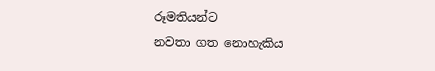රූමතියන්ට
නවතා ගත නොහැකිය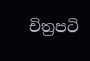චිත්‍රපටි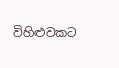විහිළුවකට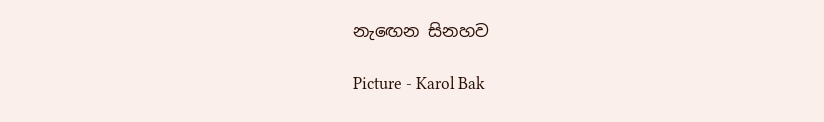නැඟෙන සිනහව

Picture - Karol Bak